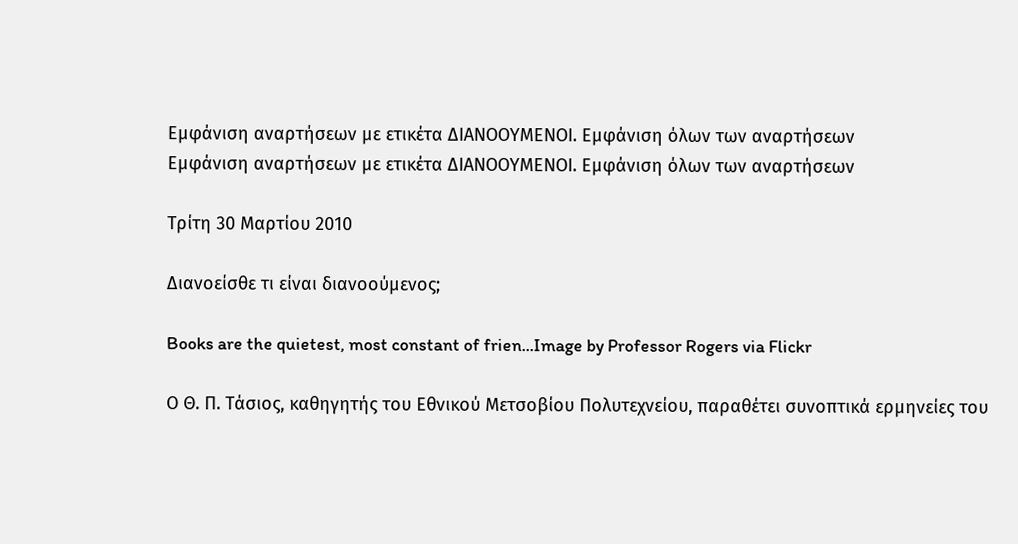Εμφάνιση αναρτήσεων με ετικέτα ΔΙΑΝΟΟΥΜΕΝΟΙ. Εμφάνιση όλων των αναρτήσεων
Εμφάνιση αναρτήσεων με ετικέτα ΔΙΑΝΟΟΥΜΕΝΟΙ. Εμφάνιση όλων των αναρτήσεων

Τρίτη 30 Μαρτίου 2010

Διανοείσθε τι είναι διανοούμενος;

Books are the quietest, most constant of frien...Image by Professor Rogers via Flickr

Ο Θ. Π. Τάσιος, καθηγητής του Εθνικού Μετσοβίου Πολυτεχνείου, παραθέτει συνοπτικά ερμηνείες του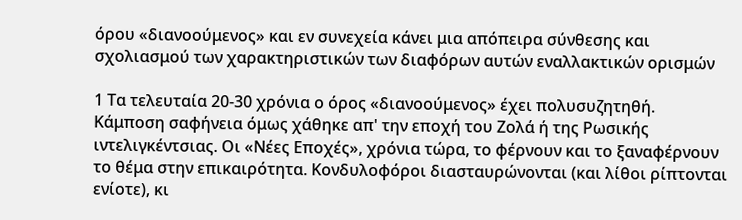όρου «διανοούμενος» και εν συνεχεία κάνει μια απόπειρα σύνθεσης και σχολιασμού των χαρακτηριστικών των διαφόρων αυτών εναλλακτικών ορισμών

1 Τα τελευταία 20-30 χρόνια ο όρος «διανοούμενος» έχει πολυσυζητηθή. Κάμποση σαφήνεια όμως χάθηκε απ' την εποχή του Ζολά ή της Ρωσικής ιντελιγκέντσιας. Οι «Νέες Εποχές», χρόνια τώρα, το φέρνουν και το ξαναφέρνουν το θέμα στην επικαιρότητα. Κονδυλοφόροι διασταυρώνονται (και λίθοι ρίπτονται ενίοτε), κι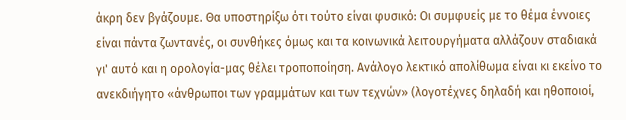άκρη δεν βγάζουμε. Θα υποστηρίξω ότι τούτο είναι φυσικό: Οι συμφυείς με το θέμα έννοιες είναι πάντα ζωντανές, οι συνθήκες όμως και τα κοινωνικά λειτουργήματα αλλάζουν σταδιακά  γι' αυτό και η ορολογία-μας θέλει τροποποίηση. Ανάλογο λεκτικό απολίθωμα είναι κι εκείνο το ανεκδιήγητο «άνθρωποι των γραμμάτων και των τεχνών» (λογοτέχνες δηλαδή και ηθοποιοί,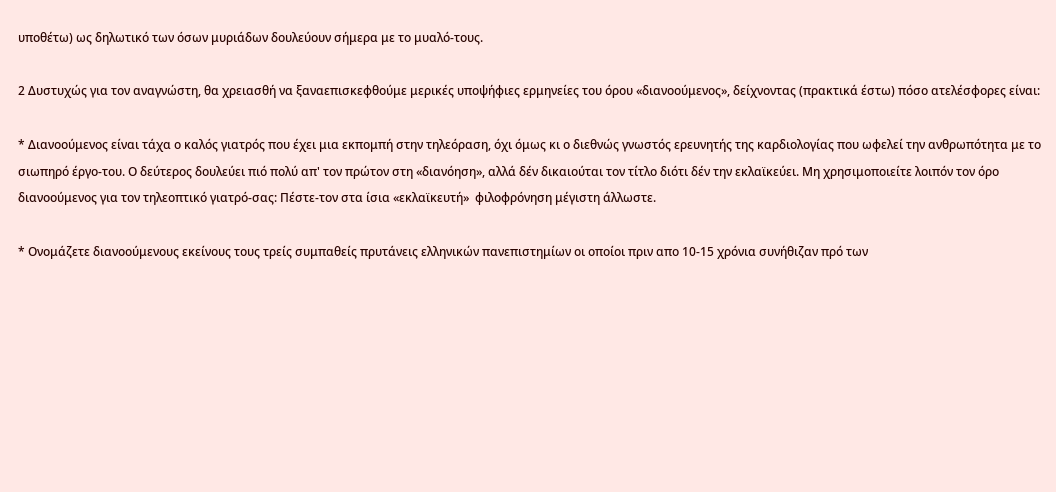υποθέτω) ως δηλωτικό των όσων μυριάδων δουλεύουν σήμερα με το μυαλό-τους.

2 Δυστυχώς για τον αναγνώστη, θα χρειασθή να ξαναεπισκεφθούμε μερικές υποψήφιες ερμηνείες του όρου «διανοούμενος», δείχνοντας (πρακτικά έστω) πόσο ατελέσφορες είναι:

* Διανοούμενος είναι τάχα ο καλός γιατρός που έχει μια εκπομπή στην τηλεόραση, όχι όμως κι ο διεθνώς γνωστός ερευνητής της καρδιολογίας που ωφελεί την ανθρωπότητα με το σιωπηρό έργο-του. Ο δεύτερος δουλεύει πιό πολύ απ' τον πρώτον στη «διανόηση», αλλά δέν δικαιούται τον τίτλο διότι δέν την εκλαϊκεύει. Μη χρησιμοποιείτε λοιπόν τον όρο διανοούμενος για τον τηλεοπτικό γιατρό-σας: Πέστε-τον στα ίσια «εκλαϊκευτή»  φιλοφρόνηση μέγιστη άλλωστε.

* Ονομάζετε διανοούμενους εκείνους τους τρείς συμπαθείς πρυτάνεις ελληνικών πανεπιστημίων οι οποίοι πριν απο 10-15 χρόνια συνήθιζαν πρό των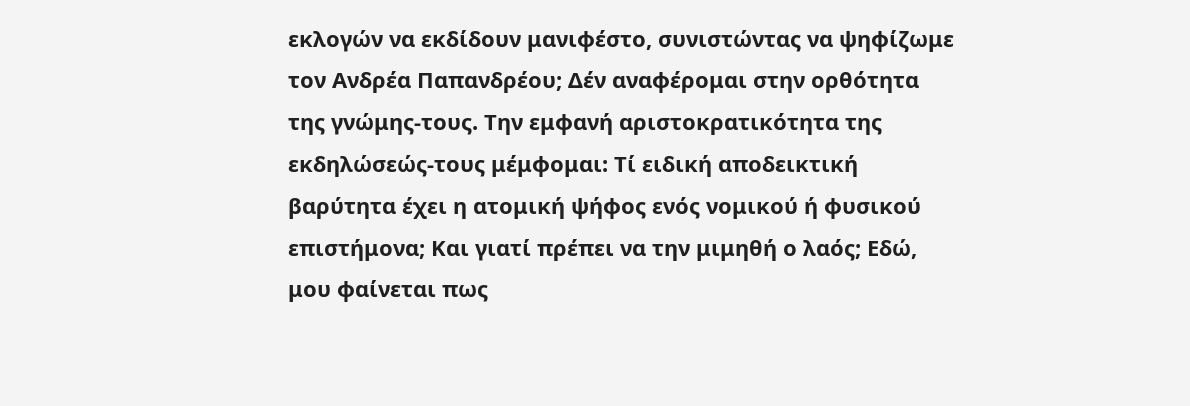εκλογών να εκδίδουν μανιφέστο, συνιστώντας να ψηφίζωμε τον Ανδρέα Παπανδρέου; Δέν αναφέρομαι στην ορθότητα της γνώμης-τους. Την εμφανή αριστοκρατικότητα της εκδηλώσεώς-τους μέμφομαι: Τί ειδική αποδεικτική βαρύτητα έχει η ατομική ψήφος ενός νομικού ή φυσικού επιστήμονα; Και γιατί πρέπει να την μιμηθή ο λαός; Εδώ, μου φαίνεται πως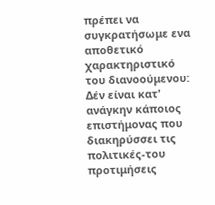πρέπει να συγκρατήσωμε ενα αποθετικό χαρακτηριστικό του διανοούμενου: Δέν είναι κατ' ανάγκην κάποιος επιστήμονας που διακηρύσσει τις πολιτικές-του προτιμήσεις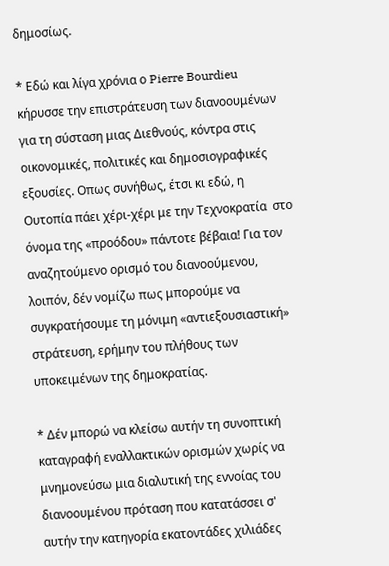δημοσίως.

* Εδώ και λίγα χρόνια ο Pierre Bourdieu κήρυσσε την επιστράτευση των διανοουμένων για τη σύσταση μιας Διεθνούς, κόντρα στις οικονομικές, πολιτικές και δημοσιογραφικές εξουσίες. Οπως συνήθως, έτσι κι εδώ, η Ουτοπία πάει χέρι-χέρι με την Τεχνοκρατία  στο όνομα της «προόδου» πάντοτε βέβαια! Για τον αναζητούμενο ορισμό του διανοούμενου, λοιπόν, δέν νομίζω πως μπορούμε να συγκρατήσουμε τη μόνιμη «αντιεξουσιαστική» στράτευση, ερήμην του πλήθους των υποκειμένων της δημοκρατίας.

* Δέν μπορώ να κλείσω αυτήν τη συνοπτική καταγραφή εναλλακτικών ορισμών χωρίς να μνημονεύσω μια διαλυτική της εννοίας του διανοουμένου πρόταση που κατατάσσει σ' αυτήν την κατηγορία εκατοντάδες χιλιάδες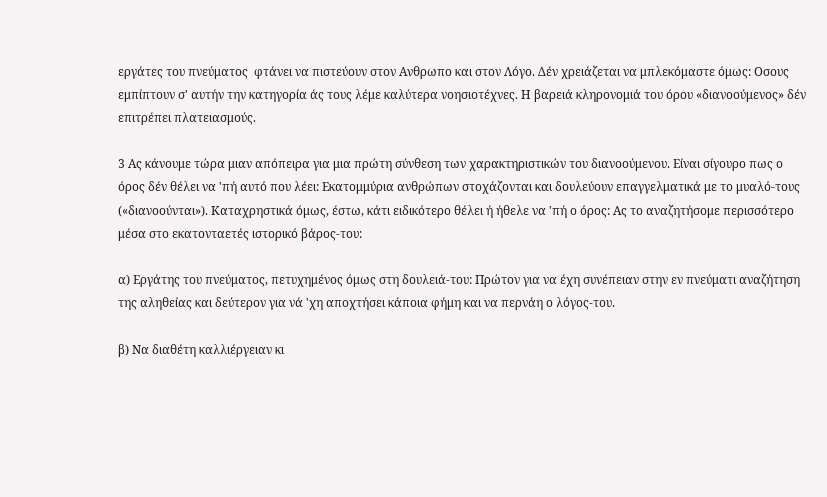εργάτες του πνεύματος  φτάνει να πιστεύουν στον Ανθρωπο και στον Λόγο. Δέν χρειάζεται να μπλεκόμαστε όμως: Οσους εμπίπτουν σ' αυτήν την κατηγορία άς τους λέμε καλύτερα νοησιοτέχνες. Η βαρειά κληρονομιά του όρου «διανοούμενος» δέν επιτρέπει πλατειασμούς.

3 Ας κάνουμε τώρα μιαν απόπειρα για μια πρώτη σύνθεση των χαρακτηριστικών του διανοούμενου. Είναι σίγουρο πως ο όρος δέν θέλει να 'πή αυτό που λέει: Εκατομμύρια ανθρώπων στοχάζονται και δουλεύουν επαγγελματικά με το μυαλό-τους («διανοούνται»). Καταχρηστικά όμως, έστω, κάτι ειδικότερο θέλει ή ήθελε να 'πή ο όρος: Ας το αναζητήσομε περισσότερο μέσα στο εκατονταετές ιστορικό βάρος-του:

α) Εργάτης του πνεύματος, πετυχημένος όμως στη δουλειά-του: Πρώτον για να έχη συνέπειαν στην εν πνεύματι αναζήτηση της αληθείας και δεύτερον για νά 'χη αποχτήσει κάποια φήμη και να περνάη ο λόγος-του.

β) Να διαθέτη καλλιέργειαν κι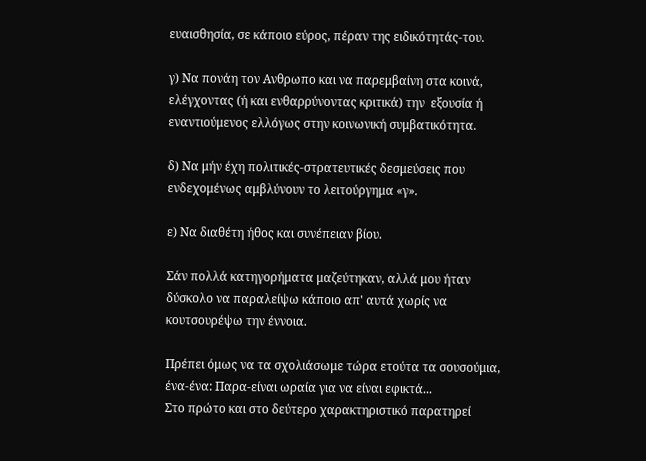ευαισθησία, σε κάποιο εύρος, πέραν της ειδικότητάς-του.

γ) Να πονάη τον Ανθρωπο και να παρεμβαίνη στα κοινά, ελέγχοντας (ή και ενθαρρύνοντας κριτικά) την  εξουσία ή εναντιούμενος ελλόγως στην κοινωνική συμβατικότητα.

δ) Να μήν έχη πολιτικές-στρατευτικές δεσμεύσεις που ενδεχομένως αμβλύνουν το λειτούργημα «γ».

ε) Να διαθέτη ήθος και συνέπειαν βίου.

Σάν πολλά κατηγορήματα μαζεύτηκαν, αλλά μου ήταν δύσκολο να παραλείψω κάποιο απ' αυτά χωρίς να κουτσουρέψω την έννοια.

Πρέπει όμως να τα σχολιάσωμε τώρα ετούτα τα σουσούμια, ένα-ένα: Παρα-είναι ωραία για να είναι εφικτά...
Στο πρώτο και στο δεύτερο χαρακτηριστικό παρατηρεί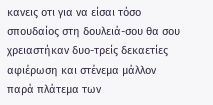κανεις οτι για να είσαι τόσο σπουδαίος στη δουλειά-σου θα σου χρειαστήκαν δυο-τρείς δεκαετίες αφιέρωση και στένεμα μάλλον παρά πλάτεμα των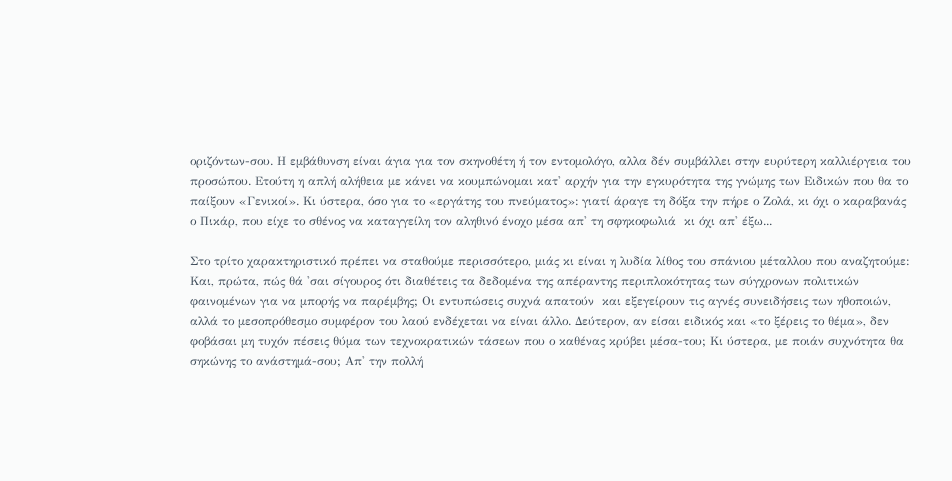οριζόντων-σου. Η εμβάθυνση είναι άγια για τον σκηνοθέτη ή τον εντομολόγο, αλλα δέν συμβάλλει στην ευρύτερη καλλιέργεια του προσώπου. Ετούτη η απλή αλήθεια με κάνει να κουμπώνομαι κατ' αρχήν για την εγκυρότητα της γνώμης των Ειδικών που θα το παίξουν «Γενικοί». Κι ύστερα, όσο για το «εργάτης του πνεύματος»: γιατί άραγε τη δόξα την πήρε ο Ζολά, κι όχι ο καραβανάς ο Πικάρ, που είχε το σθένος να καταγγείλη τον αληθινό ένοχο μέσα απ' τη σφηκοφωλιά  κι όχι απ' έξω...

Στο τρίτο χαρακτηριστικό πρέπει να σταθούμε περισσότερο, μιάς κι είναι η λυδία λίθος του σπάνιου μέταλλου που αναζητούμε: Και, πρώτα, πώς θά 'σαι σίγουρος ότι διαθέτεις τα δεδομένα της απέραντης περιπλοκότητας των σύγχρονων πολιτικών φαινομένων για να μπορής να παρέμβης; Οι εντυπώσεις συχνά απατούν  και εξεγείρουν τις αγνές συνειδήσεις των ηθοποιών, αλλά το μεσοπρόθεσμο συμφέρον του λαού ενδέχεται να είναι άλλο. Δεύτερον, αν είσαι ειδικός και «το ξέρεις το θέμα», δεν φοβάσαι μη τυχόν πέσεις θύμα των τεχνοκρατικών τάσεων που ο καθένας κρύβει μέσα-του; Κι ύστερα, με ποιάν συχνότητα θα σηκώνης το ανάστημά-σου; Απ' την πολλή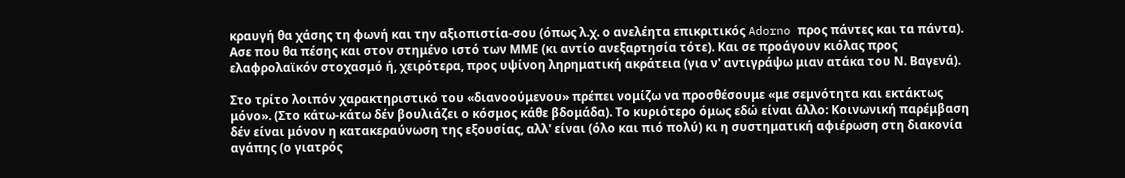κραυγή θα χάσης τη φωνή και την αξιοπιστία-σου (όπως λ.χ. ο ανελέητα επικριτικός Adorno προς πάντες και τα πάντα). Ασε που θα πέσης και στον στημένο ιστό των ΜΜΕ (κι αντίο ανεξαρτησία τότε). Και σε προάγουν κιόλας προς ελαφρολαϊκόν στοχασμό ή, χειρότερα, προς υψίνοη ληρηματική ακράτεια (για ν' αντιγράψω μιαν ατάκα του Ν. Βαγενά).

Στο τρίτο λοιπόν χαρακτηριστικό του «διανοούμενου» πρέπει νομίζω να προσθέσουμε «με σεμνότητα και εκτάκτως μόνο». (Στο κάτω-κάτω δέν βουλιάζει ο κόσμος κάθε βδομάδα). Το κυριότερο όμως εδώ είναι άλλο: Κοινωνική παρέμβαση δέν είναι μόνον η κατακεραύνωση της εξουσίας, αλλ' είναι (όλο και πιό πολύ) κι η συστηματική αφιέρωση στη διακονία αγάπης (ο γιατρός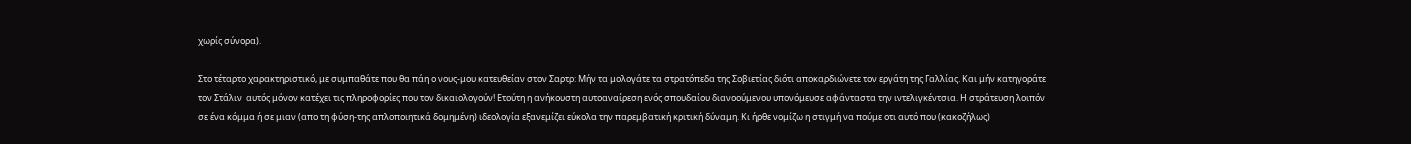χωρίς σύνορα).

Στο τέταρτο χαρακτηριστικό, με συμπαθάτε που θα πάη ο νους-μου κατευθείαν στον Σαρτρ: Μήν τα μολογάτε τα στρατόπεδα της Σοβιετίας διότι αποκαρδιώνετε τον εργάτη της Γαλλίας. Και μήν κατηγοράτε τον Στάλιν  αυτός μόνον κατέχει τις πληροφορίες που τον δικαιολογούν! Ετούτη η ανήκουστη αυτοαναίρεση ενός σπουδαίου διανοούμενου υπονόμευσε αφάνταστα την ιντελιγκέντσια. Η στράτευση λοιπόν σε ένα κόμμα ή σε μιαν (απο τη φύση-της απλοποιητικά δομημένη) ιδεολογία εξανεμίζει εύκολα την παρεμβατική κριτική δύναμη. Κι ήρθε νομίζω η στιγμή να πούμε οτι αυτό που (κακοζήλως)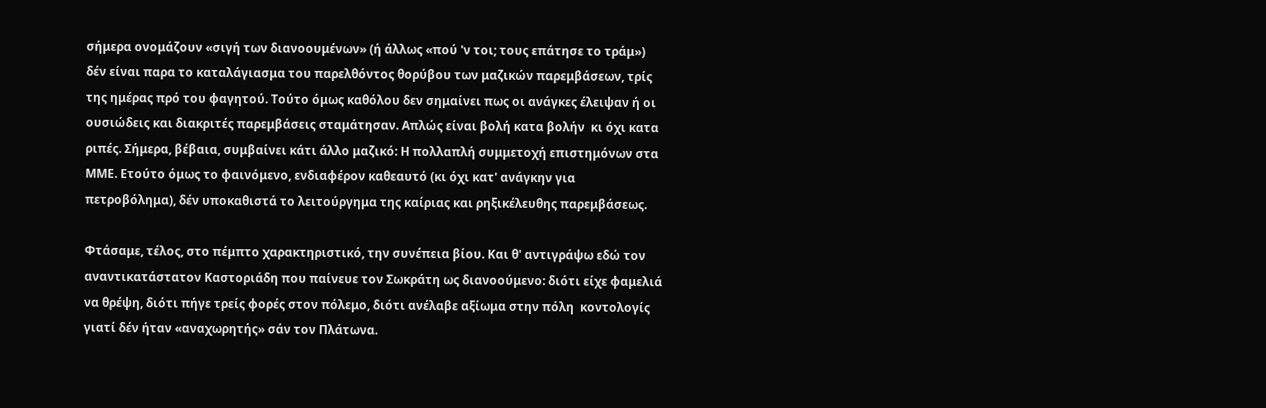σήμερα ονομάζουν «σιγή των διανοουμένων» (ή άλλως «πού 'ν τοι; τους επάτησε το τράμ») δέν είναι παρα το καταλάγιασμα του παρελθόντος θορύβου των μαζικών παρεμβάσεων, τρίς της ημέρας πρό του φαγητού. Τούτο όμως καθόλου δεν σημαίνει πως οι ανάγκες έλειψαν ή οι ουσιώδεις και διακριτές παρεμβάσεις σταμάτησαν. Απλώς είναι βολή κατα βολήν  κι όχι κατα ριπές. Σήμερα, βέβαια, συμβαίνει κάτι άλλο μαζικό: Η πολλαπλή συμμετοχή επιστημόνων στα ΜΜΕ. Ετούτο όμως το φαινόμενο, ενδιαφέρον καθεαυτό (κι όχι κατ' ανάγκην για πετροβόλημα), δέν υποκαθιστά το λειτούργημα της καίριας και ρηξικέλευθης παρεμβάσεως.

Φτάσαμε, τέλος, στο πέμπτο χαρακτηριστικό, την συνέπεια βίου. Και θ' αντιγράψω εδώ τον αναντικατάστατον Καστοριάδη που παίνευε τον Σωκράτη ως διανοούμενο: διότι είχε φαμελιά να θρέψη, διότι πήγε τρείς φορές στον πόλεμο, διότι ανέλαβε αξίωμα στην πόλη  κοντολογίς γιατί δέν ήταν «αναχωρητής» σάν τον Πλάτωνα.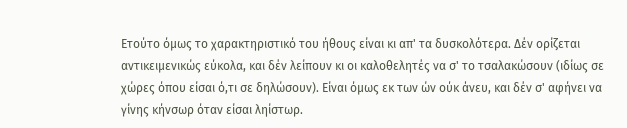Ετούτο όμως το χαρακτηριστικό του ήθους είναι κι απ' τα δυσκολότερα. Δέν ορίζεται αντικειμενικώς εύκολα, και δέν λείπουν κι οι καλοθελητές να σ' το τσαλακώσουν (ιδίως σε χώρες όπου είσαι ό,τι σε δηλώσουν). Είναι όμως εκ των ών ούκ άνευ, και δέν σ' αφήνει να γίνης κήνσωρ όταν είσαι ληίστωρ.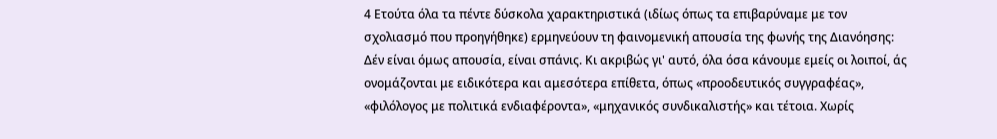4 Ετούτα όλα τα πέντε δύσκολα χαρακτηριστικά (ιδίως όπως τα επιβαρύναμε με τον σχολιασμό που προηγήθηκε) ερμηνεύουν τη φαινομενική απουσία της φωνής της Διανόησης: Δέν είναι όμως απουσία, είναι σπάνις. Κι ακριβώς γι' αυτό, όλα όσα κάνουμε εμείς οι λοιποί, άς ονομάζονται με ειδικότερα και αμεσότερα επίθετα, όπως «προοδευτικός συγγραφέας», «φιλόλογος με πολιτικά ενδιαφέροντα», «μηχανικός συνδικαλιστής» και τέτοια. Χωρίς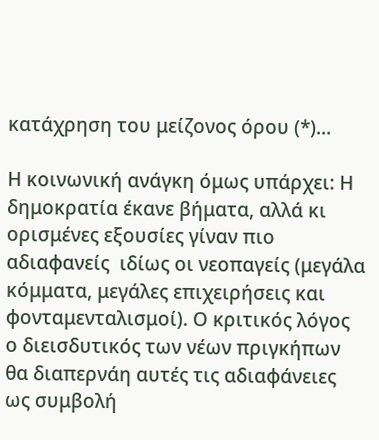κατάχρηση του μείζονος όρου (*)...

Η κοινωνική ανάγκη όμως υπάρχει: Η δημοκρατία έκανε βήματα, αλλά κι ορισμένες εξουσίες γίναν πιο αδιαφανείς  ιδίως οι νεοπαγείς (μεγάλα κόμματα, μεγάλες επιχειρήσεις και φονταμενταλισμοί). Ο κριτικός λόγος ο διεισδυτικός των νέων πριγκήπων θα διαπερνάη αυτές τις αδιαφάνειες ως συμβολή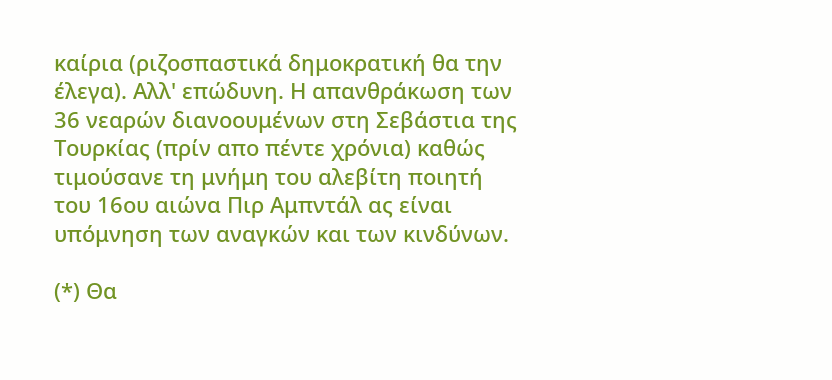καίρια (ριζοσπαστικά δημοκρατική θα την έλεγα). Αλλ' επώδυνη. Η απανθράκωση των 36 νεαρών διανοουμένων στη Σεβάστια της Τουρκίας (πρίν απο πέντε χρόνια) καθώς τιμούσανε τη μνήμη του αλεβίτη ποιητή του 16ου αιώνα Πιρ Αμπντάλ ας είναι υπόμνηση των αναγκών και των κινδύνων.

(*) Θα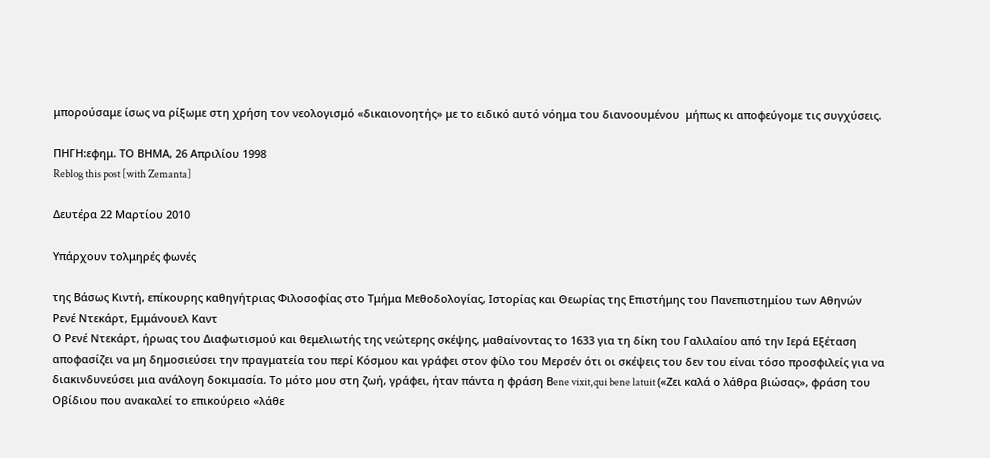μπορούσαμε ίσως να ρίξωμε στη χρήση τον νεολογισμό «δικαιονοητής» με το ειδικό αυτό νόημα του διανοουμένου  μήπως κι αποφεύγομε τις συγχύσεις.

ΠΗΓΗ:εφημ. ΤΟ ΒΗΜΑ, 26 Απριλίου 1998
Reblog this post [with Zemanta]

Δευτέρα 22 Μαρτίου 2010

Υπάρχουν τολμηρές φωνές

της Βάσως Κιντή, επίκουρης καθηγήτριας Φιλοσοφίας στο Τμήμα Μεθοδολογίας, Ιστορίας και Θεωρίας της Επιστήμης του Πανεπιστημίου των Αθηνών
Ρενέ Ντεκάρτ, Εμμάνουελ Καντ
Ο Ρενέ Ντεκάρτ, ήρωας του Διαφωτισμού και θεμελιωτής της νεώτερης σκέψης, μαθαίνοντας το 1633 για τη δίκη του Γαλιλαίου από την Ιερά Εξέταση αποφασίζει να μη δημοσιεύσει την πραγματεία του περί Κόσμου και γράφει στον φίλο του Μερσέν ότι οι σκέψεις του δεν του είναι τόσο προσφιλείς για να διακινδυνεύσει μια ανάλογη δοκιμασία. Το μότο μου στη ζωή, γράφει, ήταν πάντα η φράση Βene vixit,qui bene latuit («Ζει καλά ο λάθρα βιώσας», φράση του Οβίδιου που ανακαλεί το επικούρειο «λάθε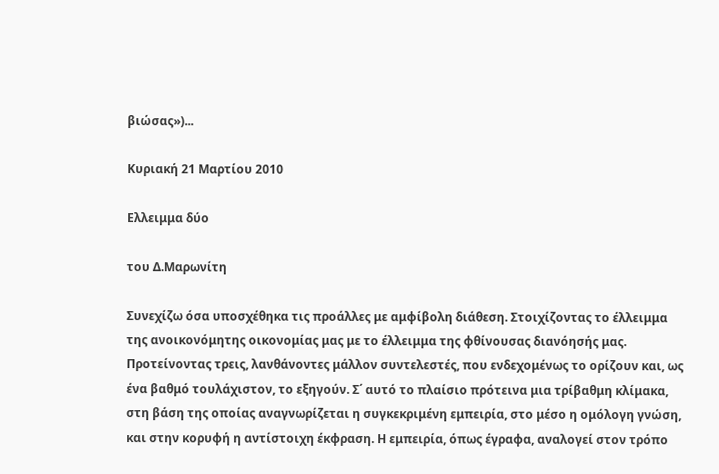βιώσας»)...

Κυριακή 21 Μαρτίου 2010

Ελλειμμα δύο

του Δ.Μαρωνίτη

Συνεχίζω όσα υποσχέθηκα τις προάλλες με αμφίβολη διάθεση. Στοιχίζοντας το έλλειμμα της ανοικονόμητης οικονομίας μας με το έλλειμμα της φθίνουσας διανόησής μας. Προτείνοντας τρεις, λανθάνοντες μάλλον συντελεστές, που ενδεχομένως το ορίζουν και, ως ένα βαθμό τουλάχιστον, το εξηγούν. Σ΄ αυτό το πλαίσιο πρότεινα μια τρίβαθμη κλίμακα, στη βάση της οποίας αναγνωρίζεται η συγκεκριμένη εμπειρία, στο μέσο η ομόλογη γνώση, και στην κορυφή η αντίστοιχη έκφραση. Η εμπειρία, όπως έγραφα, αναλογεί στον τρόπο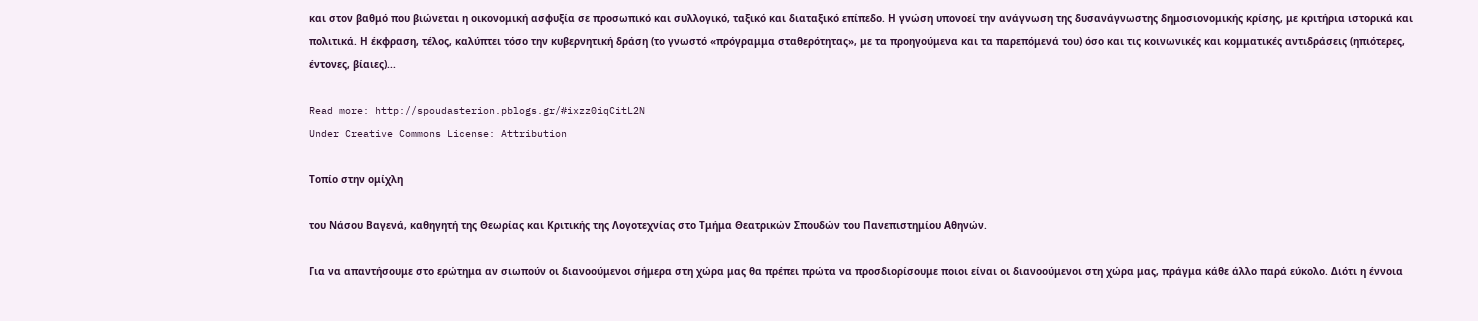και στον βαθμό που βιώνεται η οικονομική ασφυξία σε προσωπικό και συλλογικό, ταξικό και διαταξικό επίπεδο. Η γνώση υπονοεί την ανάγνωση της δυσανάγνωστης δημοσιονομικής κρίσης, με κριτήρια ιστορικά και πολιτικά. Η έκφραση, τέλος, καλύπτει τόσο την κυβερνητική δράση (το γνωστό «πρόγραμμα σταθερότητας», με τα προηγούμενα και τα παρεπόμενά του) όσο και τις κοινωνικές και κομματικές αντιδράσεις (ηπιότερες, έντονες, βίαιες)...

Read more: http://spoudasterion.pblogs.gr/#ixzz0iqCitL2N
Under Creative Commons License: Attribution

Τοπίο στην ομίχλη

του Νάσου Βαγενά, καθηγητή της Θεωρίας και Κριτικής της Λογοτεχνίας στο Τμήμα Θεατρικών Σπουδών του Πανεπιστημίου Αθηνών.

Για να απαντήσουμε στο ερώτημα αν σιωπούν οι διανοούμενοι σήμερα στη χώρα μας θα πρέπει πρώτα να προσδιορίσουμε ποιοι είναι οι διανοούμενοι στη χώρα μας, πράγμα κάθε άλλο παρά εύκολο. Διότι η έννοια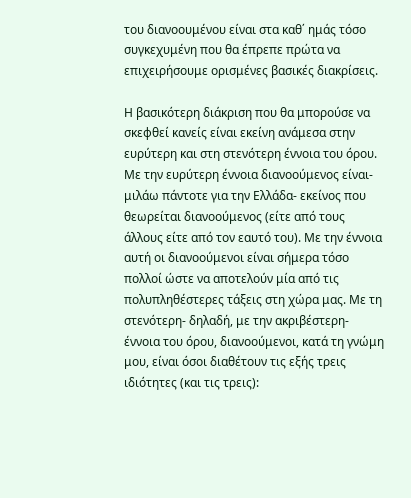του διανοουμένου είναι στα καθ΄ ημάς τόσο συγκεχυμένη που θα έπρεπε πρώτα να επιχειρήσουμε ορισμένες βασικές διακρίσεις.

Η βασικότερη διάκριση που θα μπορούσε να σκεφθεί κανείς είναι εκείνη ανάμεσα στην ευρύτερη και στη στενότερη έννοια του όρου. Με την ευρύτερη έννοια διανοούμενος είναι- μιλάω πάντοτε για την Ελλάδα- εκείνος που θεωρείται διανοούμενος (είτε από τους άλλους είτε από τον εαυτό του). Με την έννοια αυτή οι διανοούμενοι είναι σήμερα τόσο πολλοί ώστε να αποτελούν μία από τις πολυπληθέστερες τάξεις στη χώρα μας. Με τη στενότερη- δηλαδή, με την ακριβέστερη- έννοια του όρου, διανοούμενοι, κατά τη γνώμη μου, είναι όσοι διαθέτουν τις εξής τρεις ιδιότητες (και τις τρεις):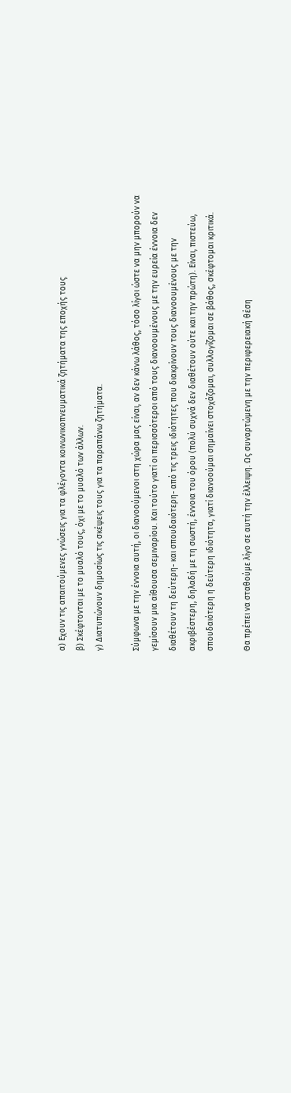α) Εχουν τις απαιτούμενες γνώσεις για τα φλέγοντα κοινωνικοπνευματικά ζητήματα της εποχής τους
β) Σκέφτονται με το μυαλό τους, όχι με το μυαλό των άλλων.
γ) Διατυπώνουν δημοσίως τις σκέψεις τους για τα παραπάνω ζητήματα.

Σύμφωνα με την έννοια αυτή, οι διανοούμενοι στη χώρα μας είναι, αν δεν κάνω λάθος, τόσο λίγοι ώστε να μην μπορούν να γεμίσουν μια αίθουσα σεμιναρίου. Και τούτο γιατί οι περισσότεροι από τους διανοουμένους με την ευρεία έννοια δεν διαθέτουν τη δεύτερη- και σπουδαιότερη- από τις τρεις ιδιότητες που διακρίνουν τους διανοουμένους με την ακριβέστερη, δηλαδή με τη σωστή, έννοια του όρου (πολύ συχνά δεν διαθέτουν ούτε και την πρώτη). Είναι, πιστεύω, σπουδαιότερη η δεύτερη ιδιότητα, γιατί διανοούμαι σημαίνει στοχάζομαι, συλλογίζομαι σε βάθος, σκέφτομαι κριτικά.

Θα πρέπει να σταθούμε λίγο σε αυτή την έλλειψη. Ως συναρτώμενη με την περιφερειακή θέση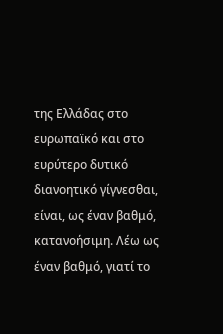της Ελλάδας στο ευρωπαϊκό και στο ευρύτερο δυτικό διανοητικό γίγνεσθαι, είναι, ως έναν βαθμό, κατανοήσιμη. Λέω ως έναν βαθμό, γιατί το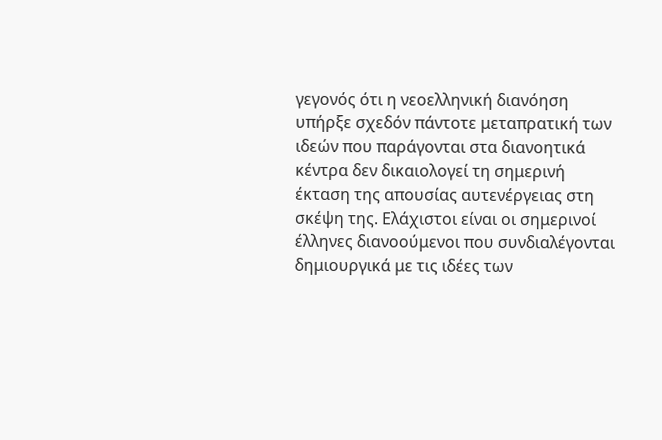γεγονός ότι η νεοελληνική διανόηση υπήρξε σχεδόν πάντοτε μεταπρατική των ιδεών που παράγονται στα διανοητικά κέντρα δεν δικαιολογεί τη σημερινή έκταση της απουσίας αυτενέργειας στη σκέψη της. Ελάχιστοι είναι οι σημερινοί έλληνες διανοούμενοι που συνδιαλέγονται δημιουργικά με τις ιδέες των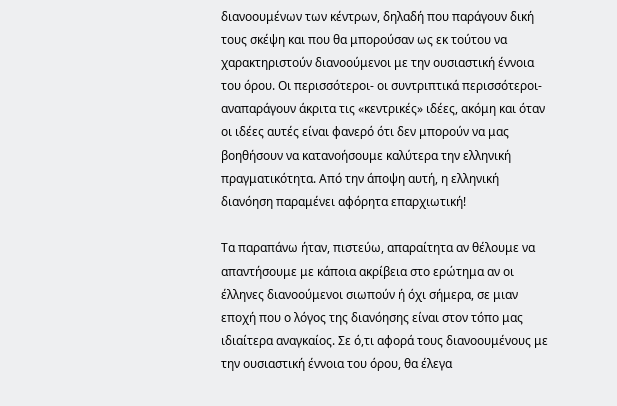διανοουμένων των κέντρων, δηλαδή που παράγουν δική τους σκέψη και που θα μπορούσαν ως εκ τούτου να χαρακτηριστούν διανοούμενοι με την ουσιαστική έννοια του όρου. Οι περισσότεροι- οι συντριπτικά περισσότεροι- αναπαράγουν άκριτα τις «κεντρικές» ιδέες, ακόμη και όταν οι ιδέες αυτές είναι φανερό ότι δεν μπορούν να μας βοηθήσουν να κατανοήσουμε καλύτερα την ελληνική πραγματικότητα. Από την άποψη αυτή, η ελληνική διανόηση παραμένει αφόρητα επαρχιωτική!

Τα παραπάνω ήταν, πιστεύω, απαραίτητα αν θέλουμε να απαντήσουμε με κάποια ακρίβεια στο ερώτημα αν οι έλληνες διανοούμενοι σιωπούν ή όχι σήμερα, σε μιαν εποχή που ο λόγος της διανόησης είναι στον τόπο μας ιδιαίτερα αναγκαίος. Σε ό,τι αφορά τους διανοουμένους με την ουσιαστική έννοια του όρου, θα έλεγα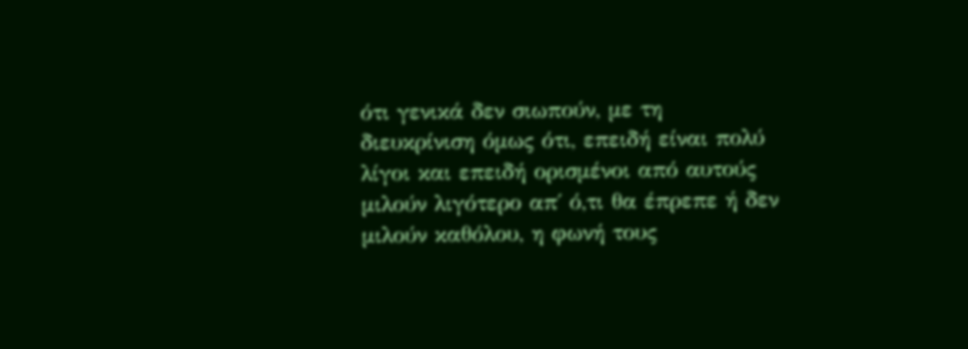ότι γενικά δεν σιωπούν, με τη διευκρίνιση όμως ότι, επειδή είναι πολύ λίγοι και επειδή ορισμένοι από αυτούς μιλούν λιγότερο απ΄ ό,τι θα έπρεπε ή δεν μιλούν καθόλου, η φωνή τους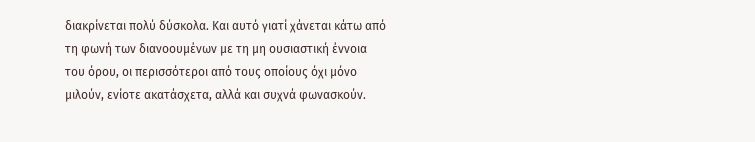διακρίνεται πολύ δύσκολα. Και αυτό γιατί χάνεται κάτω από τη φωνή των διανοουμένων με τη μη ουσιαστική έννοια του όρου, οι περισσότεροι από τους οποίους όχι μόνο μιλούν, ενίοτε ακατάσχετα, αλλά και συχνά φωνασκούν.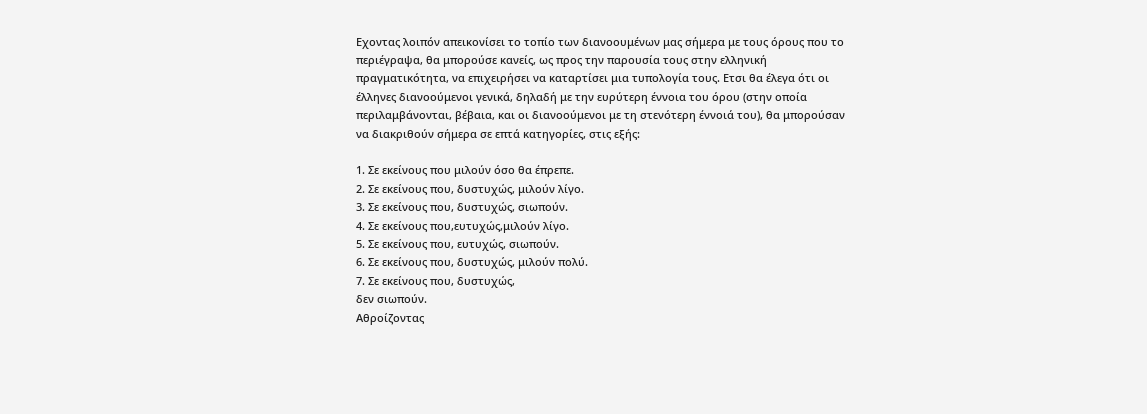Εχοντας λοιπόν απεικονίσει το τοπίο των διανοουμένων μας σήμερα με τους όρους που το περιέγραψα, θα μπορούσε κανείς, ως προς την παρουσία τους στην ελληνική πραγματικότητα, να επιχειρήσει να καταρτίσει μια τυπολογία τους. Ετσι θα έλεγα ότι οι έλληνες διανοούμενοι γενικά, δηλαδή με την ευρύτερη έννοια του όρου (στην οποία περιλαμβάνονται, βέβαια, και οι διανοούμενοι με τη στενότερη έννοιά του), θα μπορούσαν να διακριθούν σήμερα σε επτά κατηγορίες, στις εξής:

1. Σε εκείνους που μιλούν όσο θα έπρεπε.
2. Σε εκείνους που, δυστυχώς, μιλούν λίγο.
3. Σε εκείνους που, δυστυχώς, σιωπούν.
4. Σε εκείνους που,ευτυχώς,μιλούν λίγο.
5. Σε εκείνους που, ευτυχώς, σιωπούν.
6. Σε εκείνους που, δυστυχώς, μιλούν πολύ.
7. Σε εκείνους που, δυστυχώς,
δεν σιωπούν.
Αθροίζοντας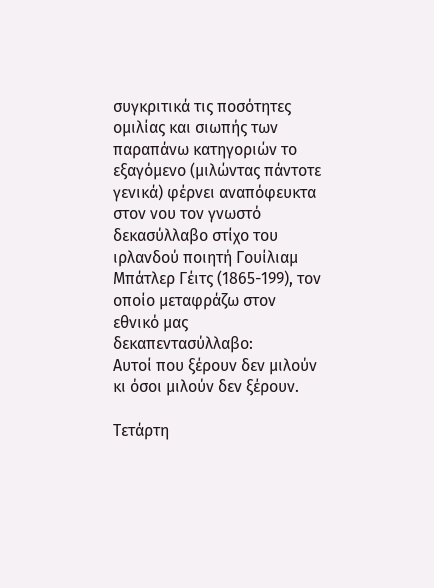συγκριτικά τις ποσότητες ομιλίας και σιωπής των παραπάνω κατηγοριών το εξαγόμενο (μιλώντας πάντοτε γενικά) φέρνει αναπόφευκτα στον νου τον γνωστό δεκασύλλαβο στίχο του ιρλανδού ποιητή Γουίλιαμ Μπάτλερ Γέιτς (1865-199), τον οποίο μεταφράζω στον εθνικό μας δεκαπεντασύλλαβο:
Αυτοί που ξέρουν δεν μιλούν κι όσοι μιλούν δεν ξέρουν.

Τετάρτη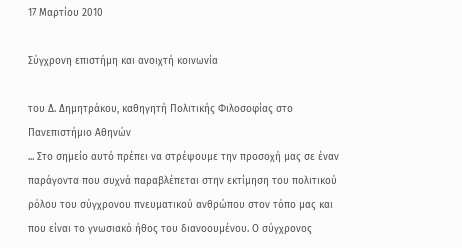17 Μαρτίου 2010

Σύγχρονη επιστήμη και ανοιχτή κοινωνία

του Δ. Δημητράκου, καθηγητή Πολιτικής Φιλοσοφίας στο Πανεπιστήμιο Αθηνών
... Στο σημείο αυτό πρέπει να στρέψουμε την προσοχή μας σε έναν παράγοντα που συχνά παραβλέπεται στην εκτίμηση του πολιτικού ρόλου του σύγχρονου πνευματικού ανθρώπου στον τόπο μας και που είναι το γνωσιακό ήθος του διανοουμένου. Ο σύγχρονος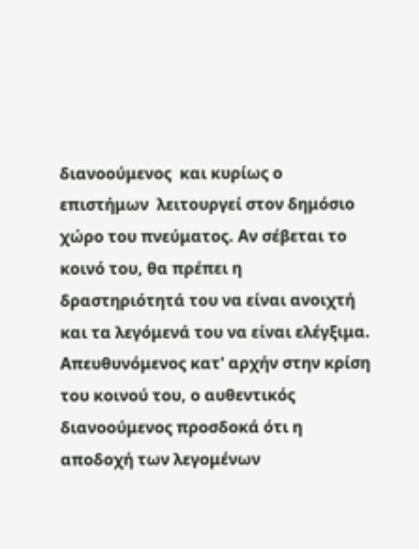διανοούμενος  και κυρίως ο επιστήμων  λειτουργεί στον δημόσιο χώρο του πνεύματος. Αν σέβεται το κοινό του, θα πρέπει η δραστηριότητά του να είναι ανοιχτή και τα λεγόμενά του να είναι ελέγξιμα.
Απευθυνόμενος κατ' αρχήν στην κρίση του κοινού του, ο αυθεντικός διανοούμενος προσδοκά ότι η αποδοχή των λεγομένων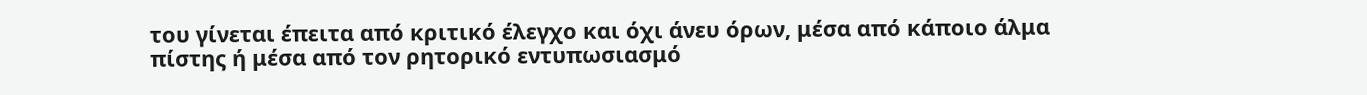του γίνεται έπειτα από κριτικό έλεγχο και όχι άνευ όρων, μέσα από κάποιο άλμα πίστης ή μέσα από τον ρητορικό εντυπωσιασμό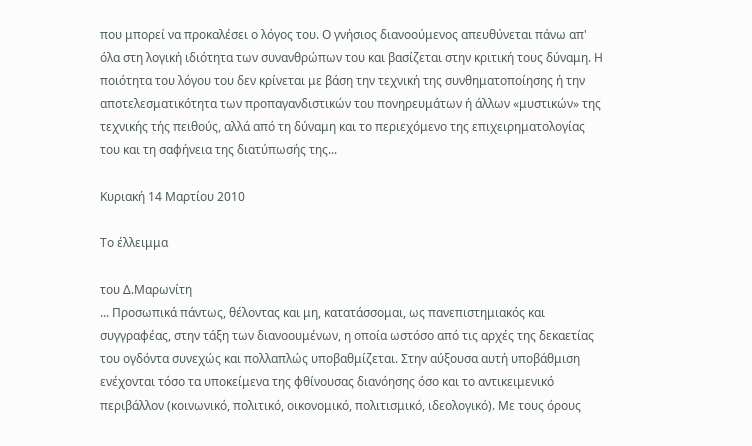που μπορεί να προκαλέσει ο λόγος του. Ο γνήσιος διανοούμενος απευθύνεται πάνω απ' όλα στη λογική ιδιότητα των συνανθρώπων του και βασίζεται στην κριτική τους δύναμη. Η ποιότητα του λόγου του δεν κρίνεται με βάση την τεχνική της συνθηματοποίησης ή την αποτελεσματικότητα των προπαγανδιστικών του πονηρευμάτων ή άλλων «μυστικών» της τεχνικής τής πειθούς, αλλά από τη δύναμη και το περιεχόμενο της επιχειρηματολογίας του και τη σαφήνεια της διατύπωσής της...

Κυριακή 14 Μαρτίου 2010

Το έλλειμμα

του Δ.Μαρωνίτη
... Προσωπικά πάντως, θέλοντας και μη, κατατάσσομαι, ως πανεπιστημιακός και συγγραφέας, στην τάξη των διανοουμένων, η οποία ωστόσο από τις αρχές της δεκαετίας του ογδόντα συνεχώς και πολλαπλώς υποβαθμίζεται. Στην αύξουσα αυτή υποβάθμιση ενέχονται τόσο τα υποκείμενα της φθίνουσας διανόησης όσο και το αντικειμενικό περιβάλλον (κοινωνικό, πολιτικό, οικονομικό, πολιτισμικό, ιδεολογικό). Με τους όρους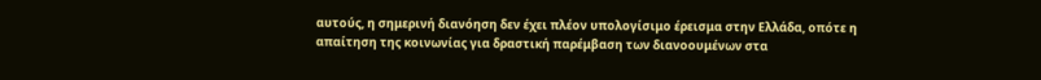αυτούς, η σημερινή διανόηση δεν έχει πλέον υπολογίσιμο έρεισμα στην Ελλάδα, οπότε η απαίτηση της κοινωνίας για δραστική παρέμβαση των διανοουμένων στα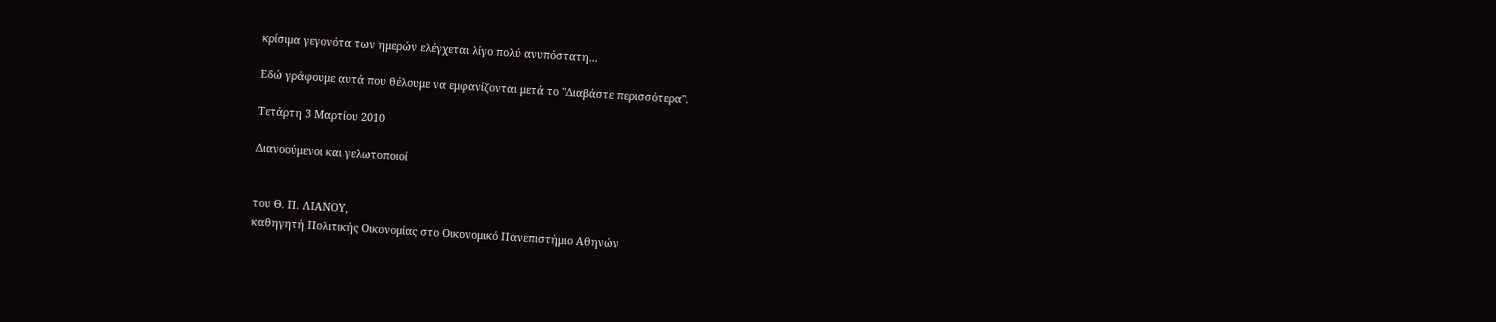κρίσιμα γεγονότα των ημερών ελέγχεται λίγο πολύ ανυπόστατη...

Εδώ γράφουμε αυτά που θέλουμε να εμφανίζονται μετά το "Διαβάστε περισσότερα".

Τετάρτη 3 Μαρτίου 2010

Διανοούμενοι και γελωτοποιοί


του Θ. Π. ΛΙΑΝΟΥ,
καθηγητή Πολιτικής Οικονομίας στο Οικονομικό Πανεπιστήμιο Αθηνών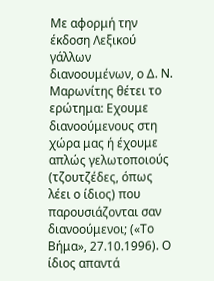Με αφορμή την έκδοση Λεξικού γάλλων διανοουμένων, ο Δ. Ν. Μαρωνίτης θέτει το ερώτημα: Εχουμε διανοούμενους στη χώρα μας ή έχουμε απλώς γελωτοποιούς (τζουτζέδες, όπως λέει ο ίδιος) που παρουσιάζονται σαν διανοούμενοι; («Το Βήμα», 27.10.1996). Ο ίδιος απαντά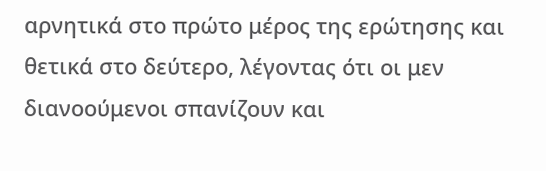αρνητικά στο πρώτο μέρος της ερώτησης και θετικά στο δεύτερο, λέγοντας ότι οι μεν διανοούμενοι σπανίζουν και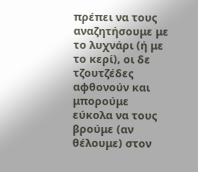πρέπει να τους αναζητήσουμε με το λυχνάρι (ή με το κερί), οι δε τζουτζέδες αφθονούν και μπορούμε εύκολα να τους βρούμε (αν θέλουμε) στον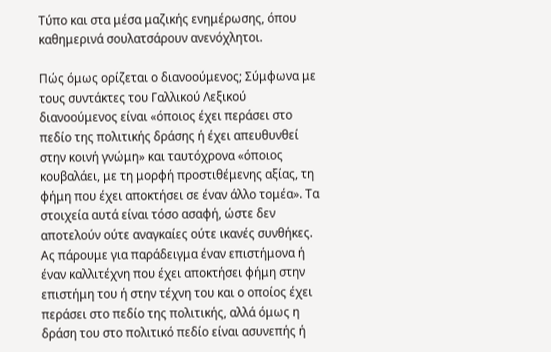Τύπο και στα μέσα μαζικής ενημέρωσης, όπου καθημερινά σουλατσάρουν ανενόχλητοι.

Πώς όμως ορίζεται ο διανοούμενος; Σύμφωνα με τους συντάκτες του Γαλλικού Λεξικού διανοούμενος είναι «όποιος έχει περάσει στο πεδίο της πολιτικής δράσης ή έχει απευθυνθεί στην κοινή γνώμη» και ταυτόχρονα «όποιος κουβαλάει, με τη μορφή προστιθέμενης αξίας, τη φήμη που έχει αποκτήσει σε έναν άλλο τομέα». Τα στοιχεία αυτά είναι τόσο ασαφή, ώστε δεν αποτελούν ούτε αναγκαίες ούτε ικανές συνθήκες. Ας πάρουμε για παράδειγμα έναν επιστήμονα ή έναν καλλιτέχνη που έχει αποκτήσει φήμη στην επιστήμη του ή στην τέχνη του και ο οποίος έχει περάσει στο πεδίο της πολιτικής, αλλά όμως η δράση του στο πολιτικό πεδίο είναι ασυνεπής ή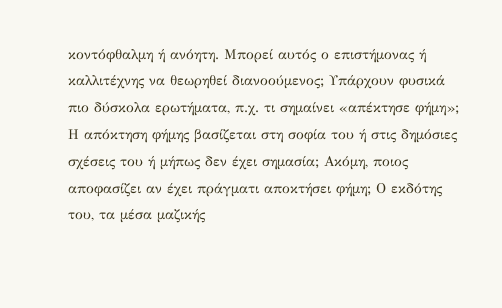κοντόφθαλμη ή ανόητη. Μπορεί αυτός ο επιστήμονας ή καλλιτέχνης να θεωρηθεί διανοούμενος; Υπάρχουν φυσικά πιο δύσκολα ερωτήματα, π.χ. τι σημαίνει «απέκτησε φήμη»; Η απόκτηση φήμης βασίζεται στη σοφία του ή στις δημόσιες σχέσεις του ή μήπως δεν έχει σημασία; Ακόμη, ποιος αποφασίζει αν έχει πράγματι αποκτήσει φήμη; Ο εκδότης του, τα μέσα μαζικής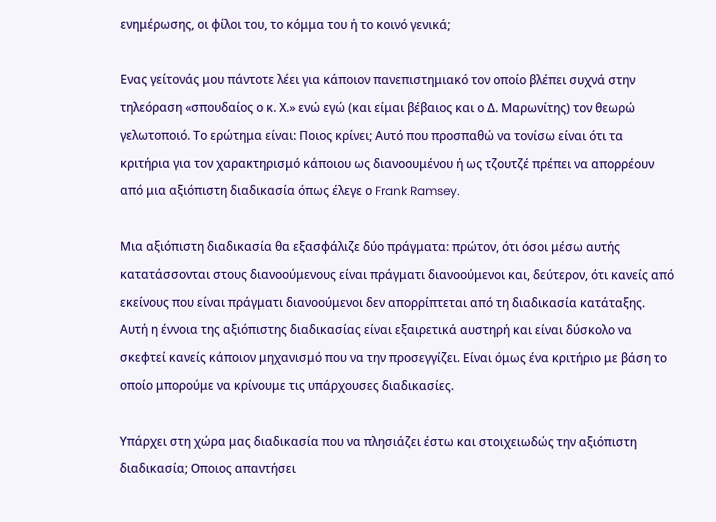ενημέρωσης, οι φίλοι του, το κόμμα του ή το κοινό γενικά;

Ενας γείτονάς μου πάντοτε λέει για κάποιον πανεπιστημιακό τον οποίο βλέπει συχνά στην τηλεόραση «σπουδαίος ο κ. Χ.» ενώ εγώ (και είμαι βέβαιος και ο Δ. Μαρωνίτης) τον θεωρώ γελωτοποιό. Το ερώτημα είναι: Ποιος κρίνει; Αυτό που προσπαθώ να τονίσω είναι ότι τα κριτήρια για τον χαρακτηρισμό κάποιου ως διανοουμένου ή ως τζουτζέ πρέπει να απορρέουν από μια αξιόπιστη διαδικασία όπως έλεγε ο Frank Ramsey.

Μια αξιόπιστη διαδικασία θα εξασφάλιζε δύο πράγματα: πρώτον, ότι όσοι μέσω αυτής κατατάσσονται στους διανοούμενους είναι πράγματι διανοούμενοι και, δεύτερον, ότι κανείς από εκείνους που είναι πράγματι διανοούμενοι δεν απορρίπτεται από τη διαδικασία κατάταξης. Αυτή η έννοια της αξιόπιστης διαδικασίας είναι εξαιρετικά αυστηρή και είναι δύσκολο να σκεφτεί κανείς κάποιον μηχανισμό που να την προσεγγίζει. Είναι όμως ένα κριτήριο με βάση το οποίο μπορούμε να κρίνουμε τις υπάρχουσες διαδικασίες.

Υπάρχει στη χώρα μας διαδικασία που να πλησιάζει έστω και στοιχειωδώς την αξιόπιστη διαδικασία; Οποιος απαντήσει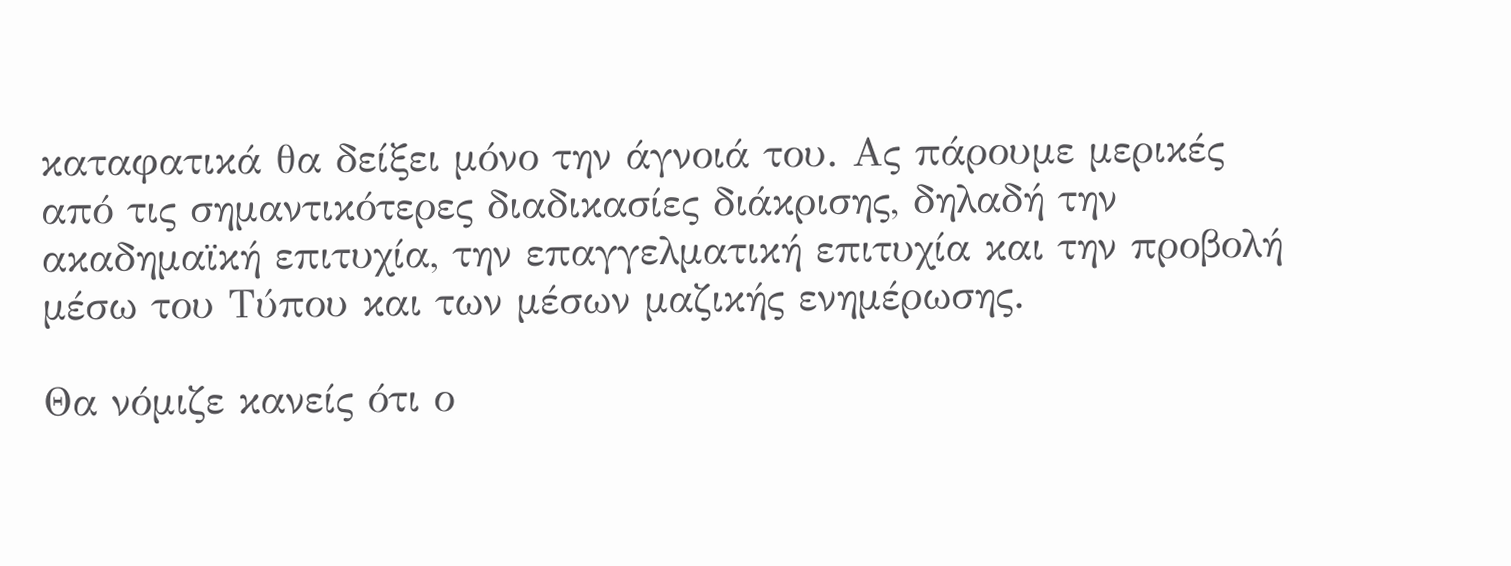καταφατικά θα δείξει μόνο την άγνοιά του. Ας πάρουμε μερικές από τις σημαντικότερες διαδικασίες διάκρισης, δηλαδή την ακαδημαϊκή επιτυχία, την επαγγελματική επιτυχία και την προβολή μέσω του Τύπου και των μέσων μαζικής ενημέρωσης.

Θα νόμιζε κανείς ότι ο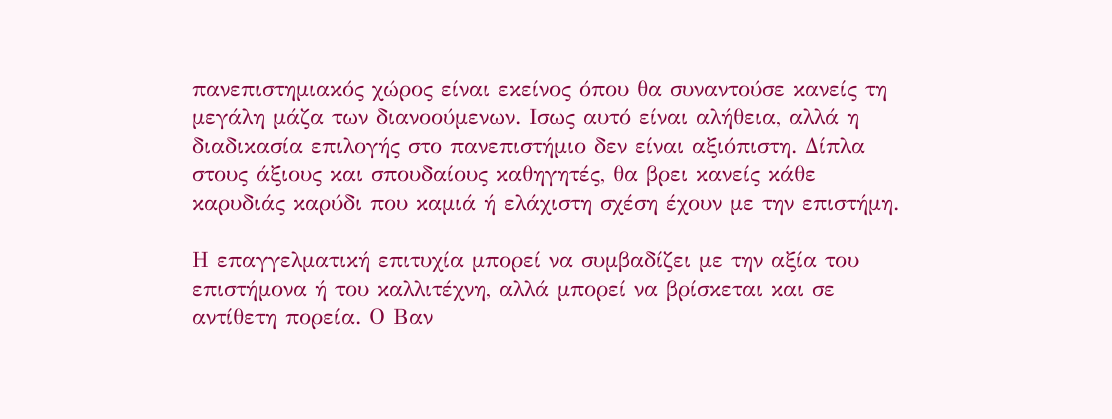πανεπιστημιακός χώρος είναι εκείνος όπου θα συναντούσε κανείς τη μεγάλη μάζα των διανοούμενων. Ισως αυτό είναι αλήθεια, αλλά η διαδικασία επιλογής στο πανεπιστήμιο δεν είναι αξιόπιστη. Δίπλα στους άξιους και σπουδαίους καθηγητές, θα βρει κανείς κάθε καρυδιάς καρύδι που καμιά ή ελάχιστη σχέση έχουν με την επιστήμη.

Η επαγγελματική επιτυχία μπορεί να συμβαδίζει με την αξία του επιστήμονα ή του καλλιτέχνη, αλλά μπορεί να βρίσκεται και σε αντίθετη πορεία. Ο Βαν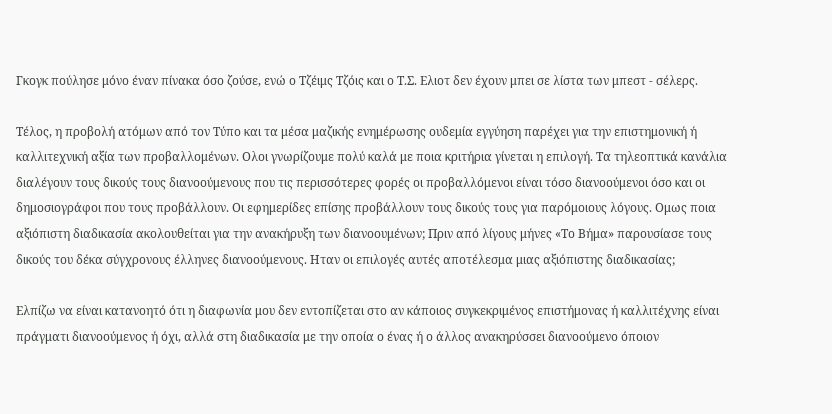Γκογκ πούλησε μόνο έναν πίνακα όσο ζούσε, ενώ ο Τζέιμς Τζόις και ο Τ.Σ. Ελιοτ δεν έχουν μπει σε λίστα των μπεστ - σέλερς.

Τέλος, η προβολή ατόμων από τον Τύπο και τα μέσα μαζικής ενημέρωσης ουδεμία εγγύηση παρέχει για την επιστημονική ή καλλιτεχνική αξία των προβαλλομένων. Ολοι γνωρίζουμε πολύ καλά με ποια κριτήρια γίνεται η επιλογή. Τα τηλεοπτικά κανάλια διαλέγουν τους δικούς τους διανοούμενους που τις περισσότερες φορές οι προβαλλόμενοι είναι τόσο διανοούμενοι όσο και οι δημοσιογράφοι που τους προβάλλουν. Οι εφημερίδες επίσης προβάλλουν τους δικούς τους για παρόμοιους λόγους. Ομως ποια αξιόπιστη διαδικασία ακολουθείται για την ανακήρυξη των διανοουμένων; Πριν από λίγους μήνες «Το Βήμα» παρουσίασε τους δικούς του δέκα σύγχρονους έλληνες διανοούμενους. Ηταν οι επιλογές αυτές αποτέλεσμα μιας αξιόπιστης διαδικασίας;

Ελπίζω να είναι κατανοητό ότι η διαφωνία μου δεν εντοπίζεται στο αν κάποιος συγκεκριμένος επιστήμονας ή καλλιτέχνης είναι πράγματι διανοούμενος ή όχι, αλλά στη διαδικασία με την οποία ο ένας ή ο άλλος ανακηρύσσει διανοούμενο όποιον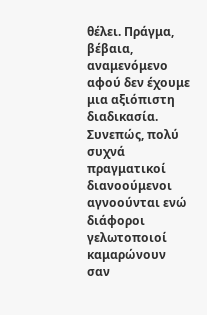θέλει. Πράγμα, βέβαια, αναμενόμενο αφού δεν έχουμε μια αξιόπιστη διαδικασία. Συνεπώς, πολύ συχνά πραγματικοί διανοούμενοι αγνοούνται ενώ διάφοροι γελωτοποιοί καμαρώνουν σαν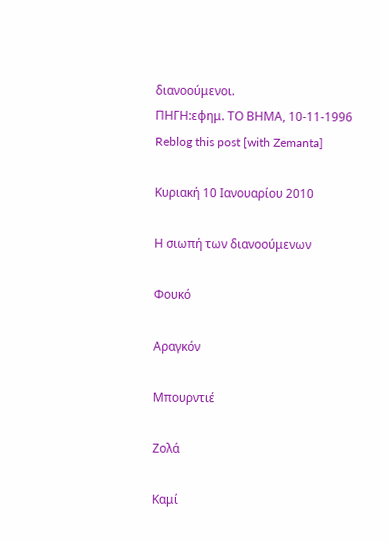διανοούμενοι.
ΠΗΓΗ:εφημ. ΤΟ ΒΗΜΑ, 10-11-1996
Reblog this post [with Zemanta]

Κυριακή 10 Ιανουαρίου 2010

Η σιωπή των διανοούμενων

Φουκό

Αραγκόν

Μπουρντιέ

Ζολά

Καμί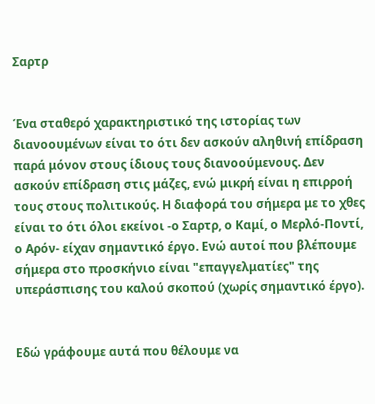Σαρτρ


Ένα σταθερό χαρακτηριστικό της ιστορίας των διανοουμένων είναι το ότι δεν ασκούν αληθινή επίδραση παρά μόνον στους ίδιους τους διανοούμενους. Δεν ασκούν επίδραση στις μάζες, ενώ μικρή είναι η επιρροή τους στους πολιτικούς. Η διαφορά του σήμερα με το χθες είναι το ότι όλοι εκείνοι -ο Σαρτρ, ο Καμί, ο Μερλό-Ποντί, ο Αρόν- είχαν σημαντικό έργο. Ενώ αυτοί που βλέπουμε σήμερα στο προσκήνιο είναι "επαγγελματίες" της υπεράσπισης του καλού σκοπού (χωρίς σημαντικό έργο).


Εδώ γράφουμε αυτά που θέλουμε να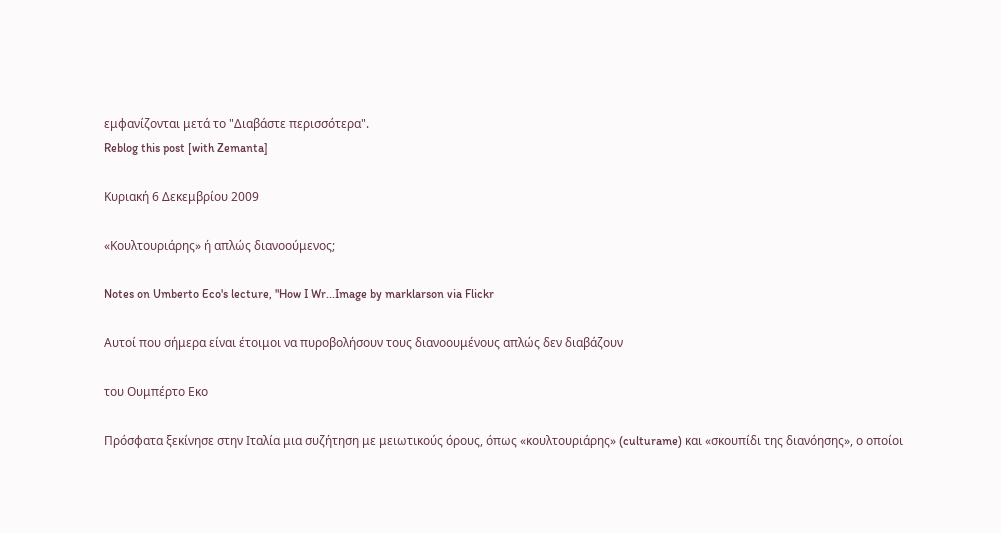εμφανίζονται μετά το "Διαβάστε περισσότερα".
Reblog this post [with Zemanta]

Κυριακή 6 Δεκεμβρίου 2009

«Κουλτουριάρης» ή απλώς διανοούμενος;

Notes on Umberto Eco's lecture, "How I Wr...Image by marklarson via Flickr

Αυτοί που σήμερα είναι έτοιμοι να πυροβολήσουν τους διανοουμένους απλώς δεν διαβάζουν

του Ουμπέρτο Εκο

Πρόσφατα ξεκίνησε στην Ιταλία μια συζήτηση με μειωτικούς όρους, όπως «κουλτουριάρης» (culturame) και «σκουπίδι της διανόησης», ο οποίοι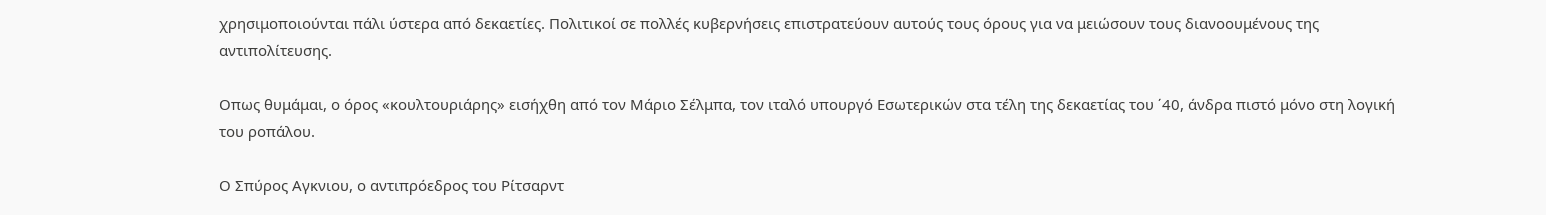χρησιμοποιούνται πάλι ύστερα από δεκαετίες. Πολιτικοί σε πολλές κυβερνήσεις επιστρατεύουν αυτούς τους όρους για να μειώσουν τους διανοουμένους της αντιπολίτευσης.

Οπως θυμάμαι, ο όρος «κουλτουριάρης» εισήχθη από τον Μάριο Σέλμπα, τον ιταλό υπουργό Εσωτερικών στα τέλη της δεκαετίας του ΄40, άνδρα πιστό μόνο στη λογική του ροπάλου.

Ο Σπύρος Αγκνιου, ο αντιπρόεδρος του Ρίτσαρντ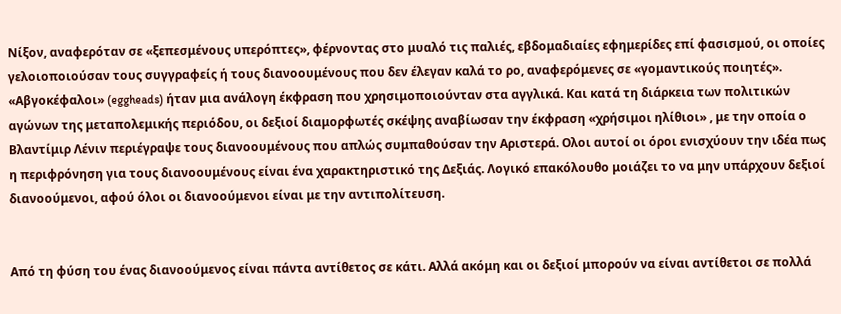Νίξον, αναφερόταν σε «ξεπεσμένους υπερόπτες», φέρνοντας στο μυαλό τις παλιές, εβδομαδιαίες εφημερίδες επί φασισμού, οι οποίες γελοιοποιούσαν τους συγγραφείς ή τους διανοουμένους που δεν έλεγαν καλά το ρο, αναφερόμενες σε «γομαντικούς ποιητές». «Αβγοκέφαλοι» (eggheads) ήταν μια ανάλογη έκφραση που χρησιμοποιούνταν στα αγγλικά. Και κατά τη διάρκεια των πολιτικών αγώνων της μεταπολεμικής περιόδου, οι δεξιοί διαμορφωτές σκέψης αναβίωσαν την έκφραση «χρήσιμοι ηλίθιοι» , με την οποία ο Βλαντίμιρ Λένιν περιέγραψε τους διανοουμένους που απλώς συμπαθούσαν την Αριστερά. Ολοι αυτοί οι όροι ενισχύουν την ιδέα πως η περιφρόνηση για τους διανοουμένους είναι ένα χαρακτηριστικό της Δεξιάς. Λογικό επακόλουθο μοιάζει το να μην υπάρχουν δεξιοί διανοούμενοι, αφού όλοι οι διανοούμενοι είναι με την αντιπολίτευση.


Από τη φύση του ένας διανοούμενος είναι πάντα αντίθετος σε κάτι. Αλλά ακόμη και οι δεξιοί μπορούν να είναι αντίθετοι σε πολλά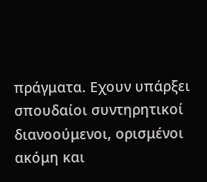πράγματα. Εχουν υπάρξει σπουδαίοι συντηρητικοί διανοούμενοι, ορισμένοι ακόμη και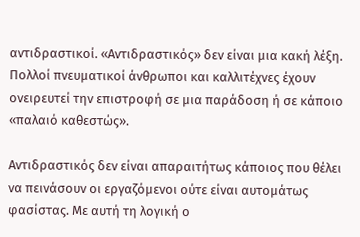αντιδραστικοί. «Αντιδραστικός» δεν είναι μια κακή λέξη. Πολλοί πνευματικοί άνθρωποι και καλλιτέχνες έχουν ονειρευτεί την επιστροφή σε μια παράδοση ή σε κάποιο «παλαιό καθεστώς».

Αντιδραστικός δεν είναι απαραιτήτως κάποιος που θέλει να πεινάσουν οι εργαζόμενοι ούτε είναι αυτομάτως φασίστας. Με αυτή τη λογική ο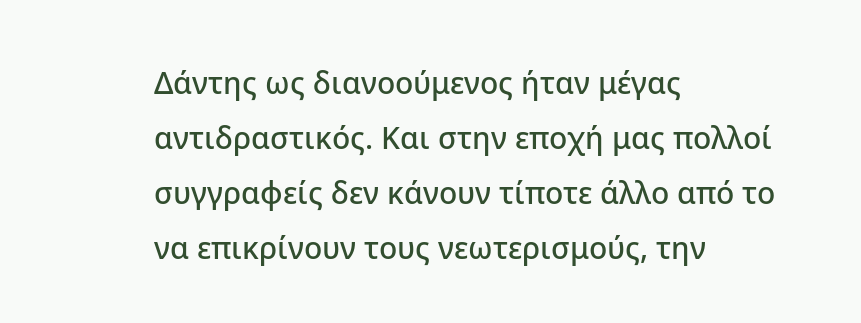Δάντης ως διανοούμενος ήταν μέγας αντιδραστικός. Και στην εποχή μας πολλοί συγγραφείς δεν κάνουν τίποτε άλλο από το να επικρίνουν τους νεωτερισμούς, την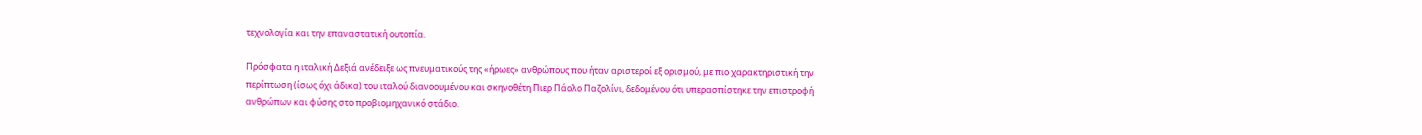τεχνολογία και την επαναστατική ουτοπία.

Πρόσφατα η ιταλική Δεξιά ανέδειξε ως πνευματικούς της «ήρωες» ανθρώπους που ήταν αριστεροί εξ ορισμού, με πιο χαρακτηριστική την περίπτωση (ίσως όχι άδικα) του ιταλού διανοουμένου και σκηνοθέτη Πιερ Πάολο Παζολίνι, δεδομένου ότι υπερασπίστηκε την επιστροφή ανθρώπων και φύσης στο προβιομηχανικό στάδιο.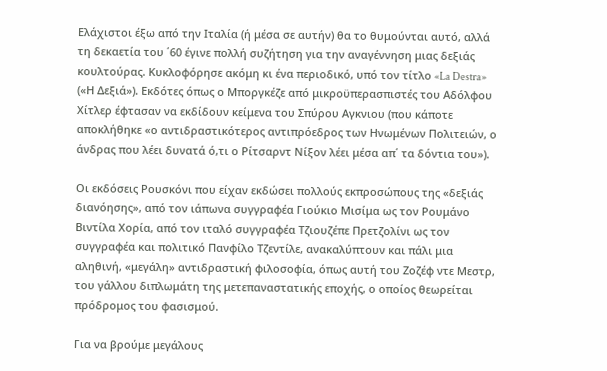Ελάχιστοι έξω από την Ιταλία (ή μέσα σε αυτήν) θα το θυμούνται αυτό, αλλά τη δεκαετία του ΄60 έγινε πολλή συζήτηση για την αναγέννηση μιας δεξιάς κουλτούρας. Κυκλοφόρησε ακόμη κι ένα περιοδικό, υπό τον τίτλο «La Destra» («Η Δεξιά»). Εκδότες όπως ο Μποργκέζε από μικροϋπερασπιστές του Αδόλφου Χίτλερ έφτασαν να εκδίδουν κείμενα του Σπύρου Αγκνιου (που κάποτε αποκλήθηκε «ο αντιδραστικότερος αντιπρόεδρος των Ηνωμένων Πολιτειών, ο άνδρας που λέει δυνατά ό,τι ο Ρίτσαρντ Νίξον λέει μέσα απ΄ τα δόντια του»).

Οι εκδόσεις Ρουσκόνι που είχαν εκδώσει πολλούς εκπροσώπους της «δεξιάς διανόησης», από τον ιάπωνα συγγραφέα Γιούκιο Μισίμα ως τον Ρουμάνο Βιντίλα Χορία, από τον ιταλό συγγραφέα Τζιουζέπε Πρετζολίνι ως τον συγγραφέα και πολιτικό Πανφίλο Τζεντίλε, ανακαλύπτουν και πάλι μια αληθινή, «μεγάλη» αντιδραστική φιλοσοφία, όπως αυτή του Ζοζέφ ντε Μεστρ, του γάλλου διπλωμάτη της μετεπαναστατικής εποχής, ο οποίος θεωρείται πρόδρομος του φασισμού.

Για να βρούμε μεγάλους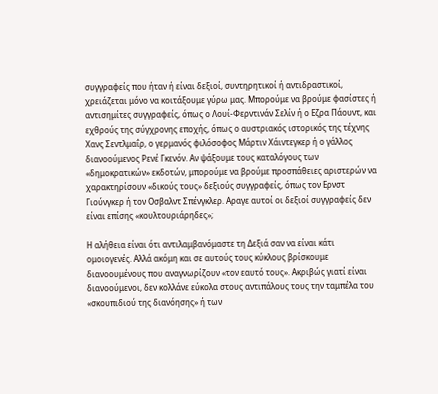συγγραφείς που ήταν ή είναι δεξιοί, συντηρητικοί ή αντιδραστικοί, χρειάζεται μόνο να κοιτάξουμε γύρω μας. Μπορούμε να βρούμε φασίστες ή αντισημίτες συγγραφείς, όπως ο Λουί-Φερντινάν Σελίν ή ο Εζρα Πάουντ, και εχθρούς της σύγχρονης εποχής, όπως ο αυστριακός ιστορικός της τέχνης Χανς Σεντλμαΐρ, ο γερμανός φιλόσοφος Μάρτιν Χάιντεγκερ ή ο γάλλος διανοούμενος Ρενέ Γκενόν. Αν ψάξουμε τους καταλόγους των «δημοκρατικών» εκδοτών, μπορούμε να βρούμε προσπάθειες αριστερών να χαρακτηρίσουν «δικούς τους» δεξιούς συγγραφείς, όπως τον Ερνστ Γιούνγκερ ή τον Οσβαλντ Σπένγκλερ. Αραγε αυτοί οι δεξιοί συγγραφείς δεν είναι επίσης «κουλτουριάρηδες»;

Η αλήθεια είναι ότι αντιλαμβανόμαστε τη Δεξιά σαν να είναι κάτι ομοιογενές. Αλλά ακόμη και σε αυτούς τους κύκλους βρίσκουμε διανοουμένους που αναγνωρίζουν «τον εαυτό τους». Ακριβώς γιατί είναι διανοούμενοι, δεν κολλάνε εύκολα στους αντιπάλους τους την ταμπέλα του «σκουπιδιού της διανόησης» ή των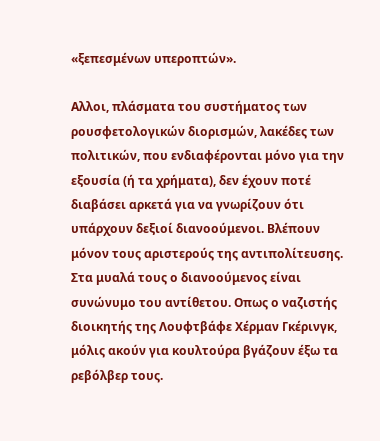«ξεπεσμένων υπεροπτών».

Αλλοι, πλάσματα του συστήματος των ρουσφετολογικών διορισμών, λακέδες των πολιτικών, που ενδιαφέρονται μόνο για την εξουσία (ή τα χρήματα), δεν έχουν ποτέ διαβάσει αρκετά για να γνωρίζουν ότι υπάρχουν δεξιοί διανοούμενοι. Βλέπουν μόνον τους αριστερούς της αντιπολίτευσης. Στα μυαλά τους ο διανοούμενος είναι συνώνυμο του αντίθετου. Οπως ο ναζιστής διοικητής της Λουφτβάφε Χέρμαν Γκέρινγκ, μόλις ακούν για κουλτούρα βγάζουν έξω τα ρεβόλβερ τους.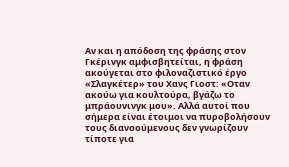Αν και η απόδοση της φράσης στον Γκέρινγκ αμφισβητείται, η φράση ακούγεται στο φιλοναζιστικό έργο «Σλαγκέτερ» του Χανς Γιοστ: «Οταν ακούω για κουλτούρα, βγάζω το μπράουνινγκ μου». Αλλά αυτοί που σήμερα είναι έτοιμοι να πυροβολήσουν τους διανοούμενους δεν γνωρίζουν τίποτε για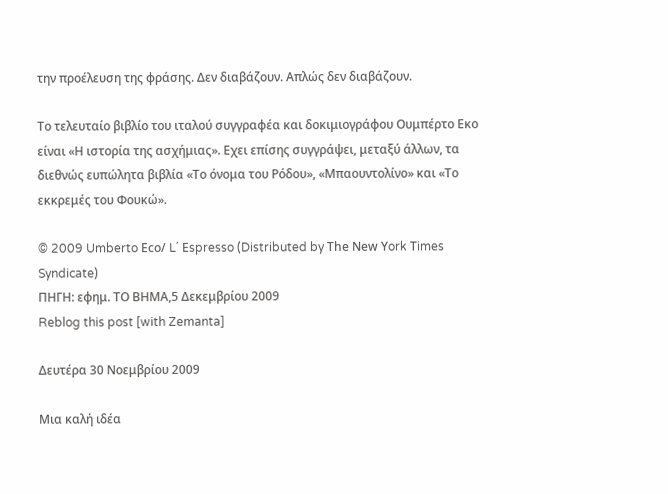την προέλευση της φράσης. Δεν διαβάζουν. Απλώς δεν διαβάζουν.

Το τελευταίο βιβλίο του ιταλού συγγραφέα και δοκιμιογράφου Ουμπέρτο Εκο είναι «Η ιστορία της ασχήμιας». Εχει επίσης συγγράψει, μεταξύ άλλων, τα διεθνώς ευπώλητα βιβλία «Το όνομα του Ρόδου», «Μπαουντολίνο» και «Το εκκρεμές του Φουκώ».

© 2009 Umberto Εco/ L΄ Εspresso (Distributed by Τhe Νew Υork Τimes Syndicate)
ΠΗΓΗ: εφημ. ΤΟ ΒΗΜΑ,5 Δεκεμβρίου 2009
Reblog this post [with Zemanta]

Δευτέρα 30 Νοεμβρίου 2009

Μια καλή ιδέα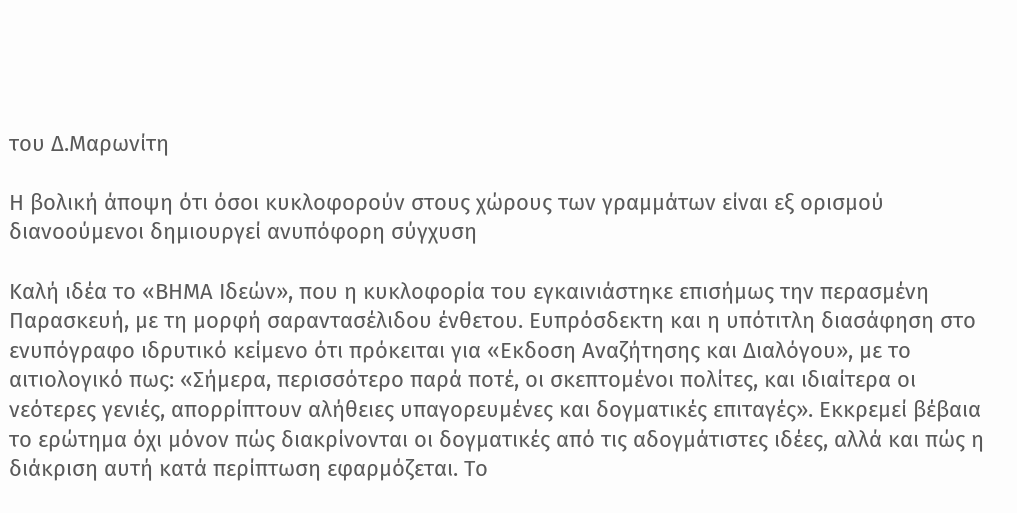του Δ.Μαρωνίτη

Η βολική άποψη ότι όσοι κυκλοφορούν στους χώρους των γραμμάτων είναι εξ ορισμού διανοούμενοι δημιουργεί ανυπόφορη σύγχυση

Καλή ιδέα το «ΒΗΜΑ Ιδεών», που η κυκλοφορία του εγκαινιάστηκε επισήμως την περασμένη Παρασκευή, με τη μορφή σαραντασέλιδου ένθετου. Ευπρόσδεκτη και η υπότιτλη διασάφηση στο ενυπόγραφο ιδρυτικό κείμενο ότι πρόκειται για «Εκδοση Αναζήτησης και Διαλόγου», με το αιτιολογικό πως: «Σήμερα, περισσότερο παρά ποτέ, οι σκεπτομένοι πολίτες, και ιδιαίτερα οι νεότερες γενιές, απορρίπτουν αλήθειες υπαγορευμένες και δογματικές επιταγές». Εκκρεμεί βέβαια το ερώτημα όχι μόνον πώς διακρίνονται οι δογματικές από τις αδογμάτιστες ιδέες, αλλά και πώς η διάκριση αυτή κατά περίπτωση εφαρμόζεται. Το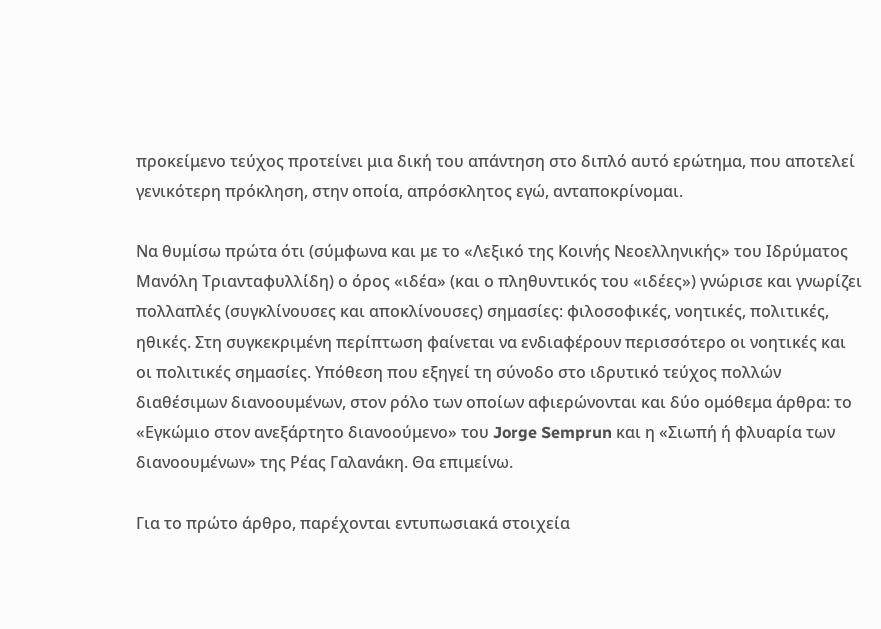προκείμενο τεύχος προτείνει μια δική του απάντηση στο διπλό αυτό ερώτημα, που αποτελεί γενικότερη πρόκληση, στην οποία, απρόσκλητος εγώ, ανταποκρίνομαι.

Να θυμίσω πρώτα ότι (σύμφωνα και με το «Λεξικό της Κοινής Νεοελληνικής» του Ιδρύματος Μανόλη Τριανταφυλλίδη) ο όρος «ιδέα» (και ο πληθυντικός του «ιδέες») γνώρισε και γνωρίζει πολλαπλές (συγκλίνουσες και αποκλίνουσες) σημασίες: φιλοσοφικές, νοητικές, πολιτικές, ηθικές. Στη συγκεκριμένη περίπτωση φαίνεται να ενδιαφέρουν περισσότερο οι νοητικές και οι πολιτικές σημασίες. Υπόθεση που εξηγεί τη σύνοδο στο ιδρυτικό τεύχος πολλών διαθέσιμων διανοουμένων, στον ρόλο των οποίων αφιερώνονται και δύο ομόθεμα άρθρα: το «Εγκώμιο στον ανεξάρτητο διανοούμενο» του Jorge Semprun και η «Σιωπή ή φλυαρία των διανοουμένων» της Ρέας Γαλανάκη. Θα επιμείνω.

Για το πρώτο άρθρο, παρέχονται εντυπωσιακά στοιχεία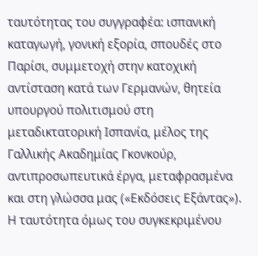ταυτότητας του συγγραφέα: ισπανική καταγωγή, γονική εξορία, σπουδές στο Παρίσι, συμμετοχή στην κατοχική αντίσταση κατά των Γερμανών, θητεία υπουργού πολιτισμού στη μεταδικτατορική Ισπανία, μέλος της Γαλλικής Ακαδημίας Γκονκούρ, αντιπροσωπευτικά έργα, μεταφρασμένα και στη γλώσσα μας («Εκδόσεις Εξάντας»). Η ταυτότητα όμως του συγκεκριμένου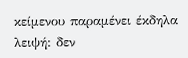κείμενου παραμένει έκδηλα λειψή: δεν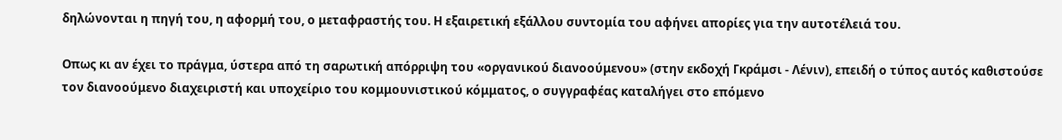δηλώνονται η πηγή του, η αφορμή του, ο μεταφραστής του. Η εξαιρετική εξάλλου συντομία του αφήνει απορίες για την αυτοτέλειά του.

Οπως κι αν έχει το πράγμα, ύστερα από τη σαρωτική απόρριψη του «οργανικού διανοούμενου» (στην εκδοχή Γκράμσι - Λένιν), επειδή ο τύπος αυτός καθιστούσε τον διανοούμενο διαχειριστή και υποχείριο του κομμουνιστικού κόμματος, ο συγγραφέας καταλήγει στο επόμενο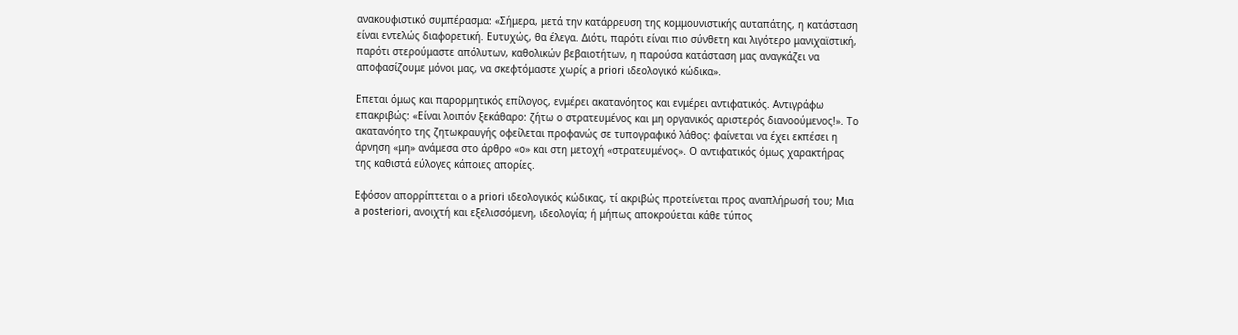ανακουφιστικό συμπέρασμα: «Σήμερα, μετά την κατάρρευση της κομμουνιστικής αυταπάτης, η κατάσταση είναι εντελώς διαφορετική. Ευτυχώς, θα έλεγα. Διότι, παρότι είναι πιο σύνθετη και λιγότερο μανιχαϊστική, παρότι στερούμαστε απόλυτων, καθολικών βεβαιοτήτων, η παρούσα κατάσταση μας αναγκάζει να αποφασίζουμε μόνοι μας, να σκεφτόμαστε χωρίς a priori ιδεολογικό κώδικα».

Επεται όμως και παρορμητικός επίλογος, ενμέρει ακατανόητος και ενμέρει αντιφατικός. Αντιγράφω επακριβώς: «Είναι λοιπόν ξεκάθαρο: ζήτω ο στρατευμένος και μη οργανικός αριστερός διανοούμενος!». Το ακατανόητο της ζητωκραυγής οφείλεται προφανώς σε τυπογραφικό λάθος: φαίνεται να έχει εκπέσει η άρνηση «μη» ανάμεσα στο άρθρο «ο» και στη μετοχή «στρατευμένος». Ο αντιφατικός όμως χαρακτήρας της καθιστά εύλογες κάποιες απορίες.

Εφόσον απορρίπτεται ο a priori ιδεολογικός κώδικας, τί ακριβώς προτείνεται προς αναπλήρωσή του; Μια a posteriori, ανοιχτή και εξελισσόμενη, ιδεολογία; ή μήπως αποκρούεται κάθε τύπος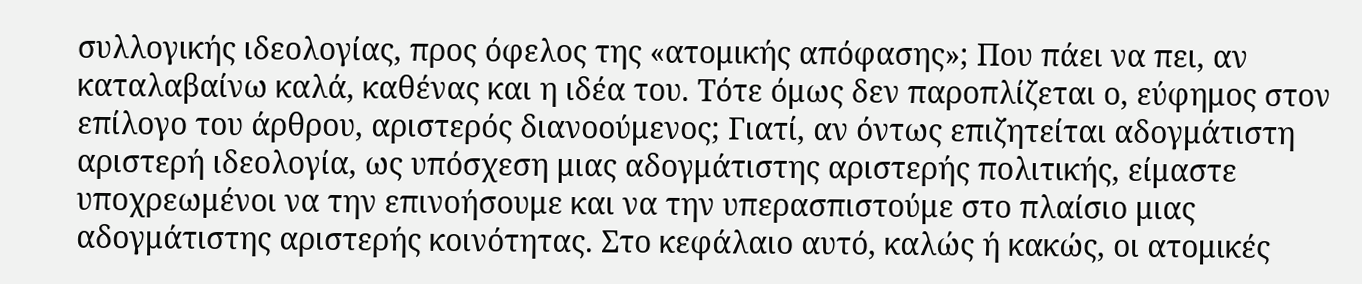συλλογικής ιδεολογίας, προς όφελος της «ατομικής απόφασης»; Που πάει να πει, αν καταλαβαίνω καλά, καθένας και η ιδέα του. Τότε όμως δεν παροπλίζεται ο, εύφημος στον επίλογο του άρθρου, αριστερός διανοούμενος; Γιατί, αν όντως επιζητείται αδογμάτιστη αριστερή ιδεολογία, ως υπόσχεση μιας αδογμάτιστης αριστερής πολιτικής, είμαστε υποχρεωμένοι να την επινοήσουμε και να την υπερασπιστούμε στο πλαίσιο μιας αδογμάτιστης αριστερής κοινότητας. Στο κεφάλαιο αυτό, καλώς ή κακώς, οι ατομικές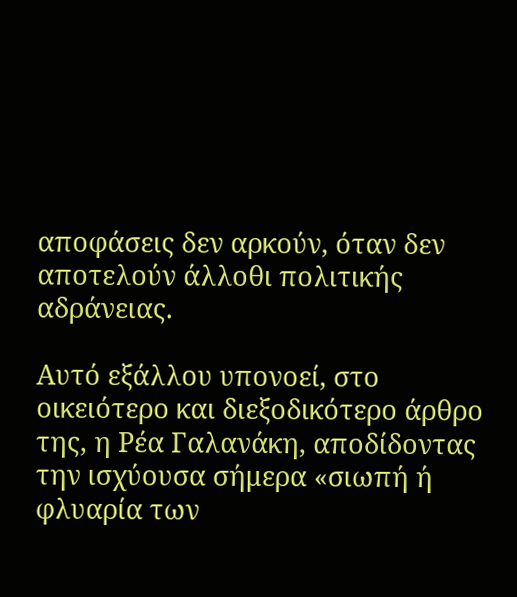αποφάσεις δεν αρκούν, όταν δεν αποτελούν άλλοθι πολιτικής αδράνειας.

Αυτό εξάλλου υπονοεί, στο οικειότερο και διεξοδικότερο άρθρο της, η Ρέα Γαλανάκη, αποδίδοντας την ισχύουσα σήμερα «σιωπή ή φλυαρία των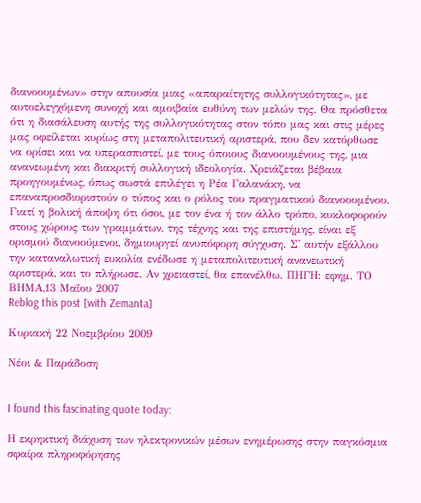διανοουμένων» στην απουσία μιας «απαραίτητης συλλογικότητας», με αυτοελεγχόμενη συνοχή και αμοιβαία ευθύνη των μελών της. Θα πρόσθετα ότι η διασάλευση αυτής της συλλογικότητας στον τόπο μας και στις μέρες μας οφείλεται κυρίως στη μεταπολιτευτική αριστερά, που δεν κατόρθωσε να ορίσει και να υπερασπιστεί, με τους όποιους διανοουμένους της, μια ανανεωμένη και διακριτή συλλογική ιδεολογία. Χρειάζεται βέβαια προηγουμένως, όπως σωστά επιλέγει η Ρέα Γαλανάκη, να επαναπροσδιοριστούν ο τύπος και ο ρόλος του πραγματικού διανοουμένου. Γιατί η βολική άποψη ότι όσοι, με τον ένα ή τον άλλο τρόπο, κυκλοφορούν στους χώρους των γραμμάτων, της τέχνης και της επιστήμης, είναι εξ ορισμού διανοούμενοι, δημιουργεί ανυπόφορη σύγχυση. Σ' αυτήν εξάλλου την καταναλωτική ευκολία ενέδωσε η μεταπολιτευτική ανανεωτική αριστερά, και το πλήρωσε. Αν χρειαστεί, θα επανέλθω. ΠΗΓΗ: εφημ. ΤΟ ΒΗΜΑ,13 Μαΐου 2007
Reblog this post [with Zemanta]

Κυριακή 22 Νοεμβρίου 2009

Νέοι & Παράδοση


I found this fascinating quote today:

Η εκρηκτική διάχυση των ηλεκτρονικών μέσων ενημέρωσης στην παγκόσμια σφαίρα πληροφόρησης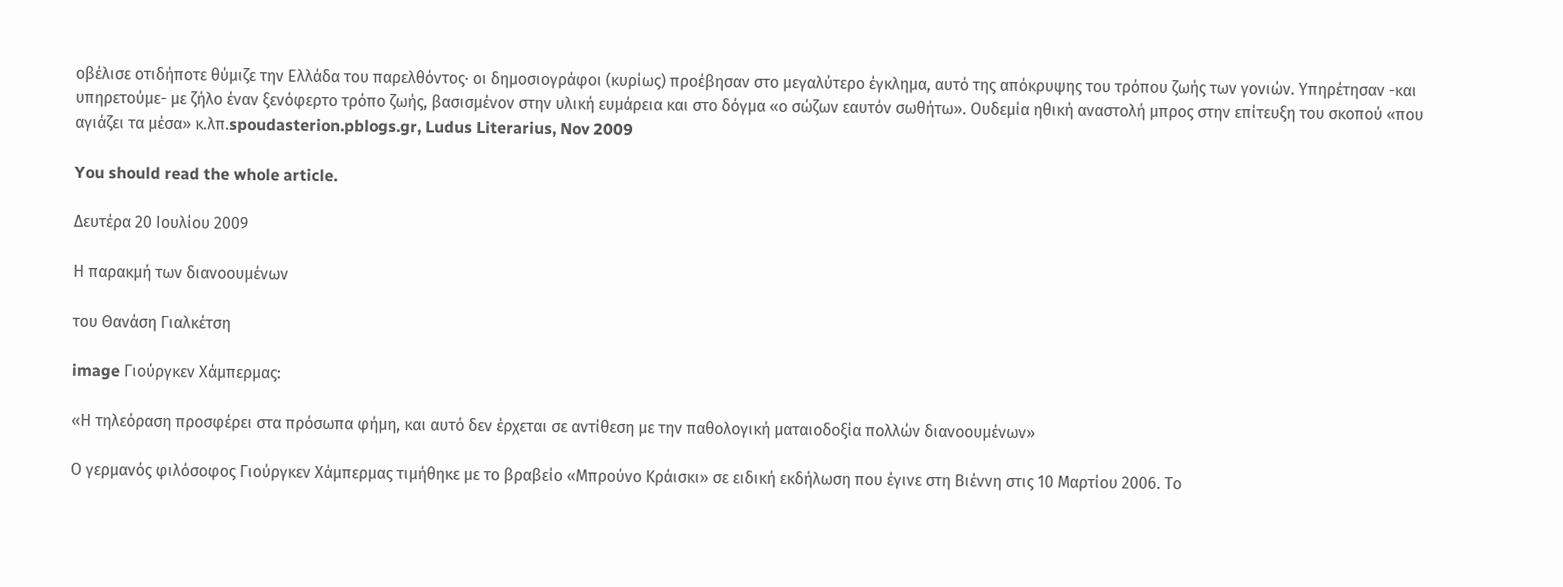οβέλισε οτιδήποτε θύμιζε την Ελλάδα του παρελθόντος· οι δημοσιογράφοι (κυρίως) προέβησαν στο μεγαλύτερο έγκλημα, αυτό της απόκρυψης του τρόπου ζωής των γονιών. Υπηρέτησαν -και υπηρετούμε- με ζήλο έναν ξενόφερτο τρόπο ζωής, βασισμένον στην υλική ευμάρεια και στο δόγμα «ο σώζων εαυτόν σωθήτω». Ουδεμία ηθική αναστολή μπρος στην επίτευξη του σκοπού «που αγιάζει τα μέσα» κ.λπ.spoudasterion.pblogs.gr, Ludus Literarius, Nov 2009

You should read the whole article.

Δευτέρα 20 Ιουλίου 2009

Η παρακμή των διανοουμένων

του Θανάση Γιαλκέτση

image Γιούργκεν Χάμπερμας:

«Η τηλεόραση προσφέρει στα πρόσωπα φήμη, και αυτό δεν έρχεται σε αντίθεση με την παθολογική ματαιοδοξία πολλών διανοουμένων»

Ο γερμανός φιλόσοφος Γιούργκεν Χάμπερμας τιμήθηκε με το βραβείο «Μπρούνο Κράισκι» σε ειδική εκδήλωση που έγινε στη Βιέννη στις 10 Μαρτίου 2006. Το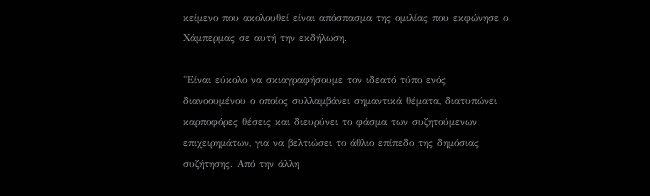κείμενο που ακολουθεί είναι απόσπασμα της ομιλίας που εκφώνησε ο Χάμπερμας σε αυτή την εκδήλωση.

"Είναι εύκολο να σκιαγραφήσουμε τον ιδεατό τύπο ενός διανοουμένου ο οποίος συλλαμβάνει σημαντικά θέματα, διατυπώνει καρποφόρες θέσεις και διευρύνει το φάσμα των συζητούμενων επιχειρημάτων, για να βελτιώσει το άθλιο επίπεδο της δημόσιας συζήτησης. Από την άλλη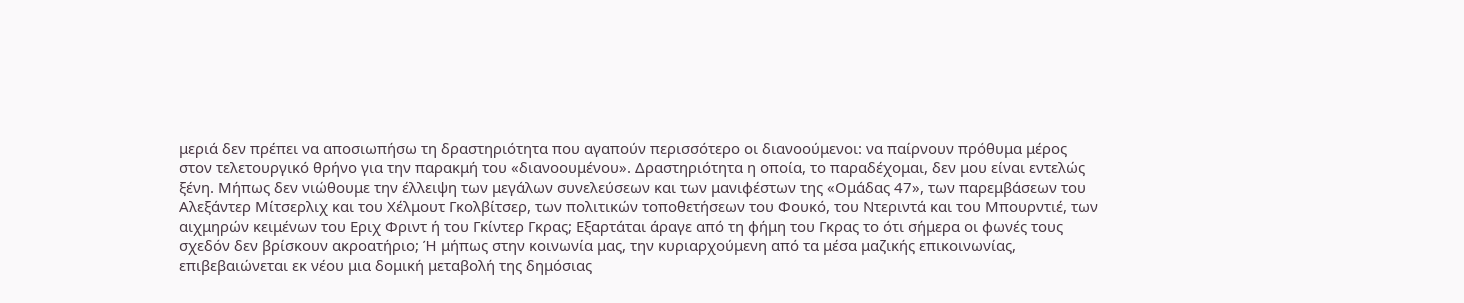μεριά δεν πρέπει να αποσιωπήσω τη δραστηριότητα που αγαπούν περισσότερο οι διανοούμενοι: να παίρνουν πρόθυμα μέρος στον τελετουργικό θρήνο για την παρακμή του «διανοουμένου». Δραστηριότητα η οποία, το παραδέχομαι, δεν μου είναι εντελώς ξένη. Μήπως δεν νιώθουμε την έλλειψη των μεγάλων συνελεύσεων και των μανιφέστων της «Ομάδας 47», των παρεμβάσεων του Αλεξάντερ Μίτσερλιχ και του Χέλμουτ Γκολβίτσερ, των πολιτικών τοποθετήσεων του Φουκό, του Ντεριντά και του Μπουρντιέ, των αιχμηρών κειμένων του Εριχ Φριντ ή του Γκίντερ Γκρας; Εξαρτάται άραγε από τη φήμη του Γκρας το ότι σήμερα οι φωνές τους σχεδόν δεν βρίσκουν ακροατήριο; Ή μήπως στην κοινωνία μας, την κυριαρχούμενη από τα μέσα μαζικής επικοινωνίας, επιβεβαιώνεται εκ νέου μια δομική μεταβολή της δημόσιας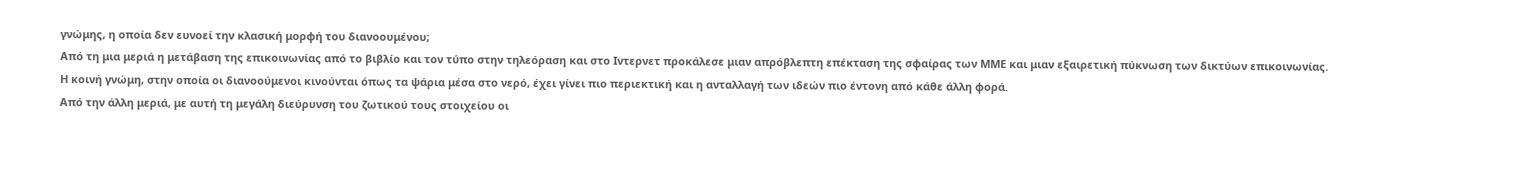γνώμης, η οποία δεν ευνοεί την κλασική μορφή του διανοουμένου;
Από τη μια μεριά η μετάβαση της επικοινωνίας από το βιβλίο και τον τύπο στην τηλεόραση και στο Ιντερνετ προκάλεσε μιαν απρόβλεπτη επέκταση της σφαίρας των ΜΜΕ και μιαν εξαιρετική πύκνωση των δικτύων επικοινωνίας.
Η κοινή γνώμη, στην οποία οι διανοούμενοι κινούνται όπως τα ψάρια μέσα στο νερό, έχει γίνει πιο περιεκτική και η ανταλλαγή των ιδεών πιο έντονη από κάθε άλλη φορά.
Από την άλλη μεριά, με αυτή τη μεγάλη διεύρυνση του ζωτικού τους στοιχείου οι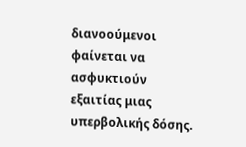διανοούμενοι φαίνεται να ασφυκτιούν εξαιτίας μιας υπερβολικής δόσης.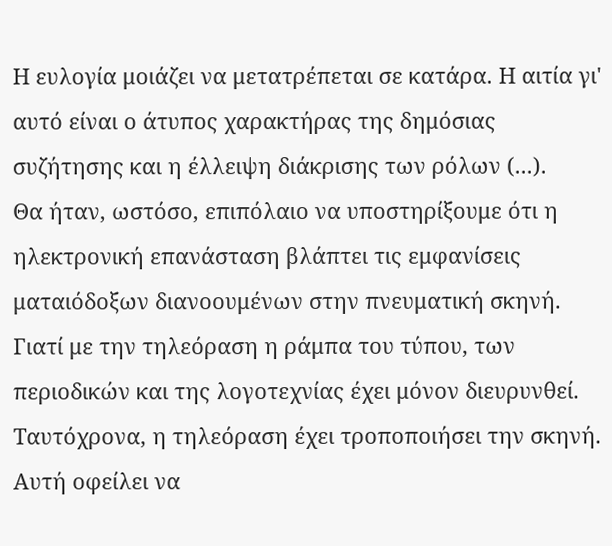Η ευλογία μοιάζει να μετατρέπεται σε κατάρα. Η αιτία γι' αυτό είναι ο άτυπος χαρακτήρας της δημόσιας συζήτησης και η έλλειψη διάκρισης των ρόλων (...).
Θα ήταν, ωστόσο, επιπόλαιο να υποστηρίξουμε ότι η ηλεκτρονική επανάσταση βλάπτει τις εμφανίσεις ματαιόδοξων διανοουμένων στην πνευματική σκηνή. Γιατί με την τηλεόραση η ράμπα του τύπου, των περιοδικών και της λογοτεχνίας έχει μόνον διευρυνθεί. Ταυτόχρονα, η τηλεόραση έχει τροποποιήσει την σκηνή. Αυτή οφείλει να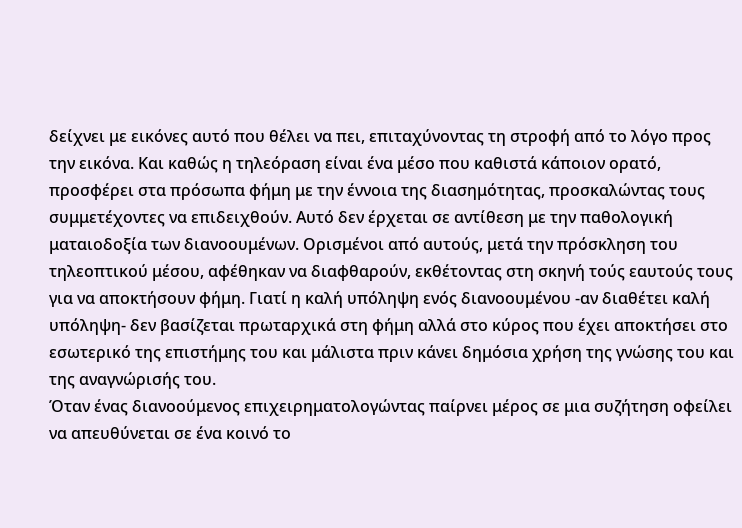δείχνει με εικόνες αυτό που θέλει να πει, επιταχύνοντας τη στροφή από το λόγο προς την εικόνα. Και καθώς η τηλεόραση είναι ένα μέσο που καθιστά κάποιον ορατό, προσφέρει στα πρόσωπα φήμη με την έννοια της διασημότητας, προσκαλώντας τους συμμετέχοντες να επιδειχθούν. Αυτό δεν έρχεται σε αντίθεση με την παθολογική ματαιοδοξία των διανοουμένων. Ορισμένοι από αυτούς, μετά την πρόσκληση του τηλεοπτικού μέσου, αφέθηκαν να διαφθαρούν, εκθέτοντας στη σκηνή τούς εαυτούς τους για να αποκτήσουν φήμη. Γιατί η καλή υπόληψη ενός διανοουμένου -αν διαθέτει καλή υπόληψη- δεν βασίζεται πρωταρχικά στη φήμη αλλά στο κύρος που έχει αποκτήσει στο εσωτερικό της επιστήμης του και μάλιστα πριν κάνει δημόσια χρήση της γνώσης του και της αναγνώρισής του.
Όταν ένας διανοούμενος επιχειρηματολογώντας παίρνει μέρος σε μια συζήτηση οφείλει να απευθύνεται σε ένα κοινό το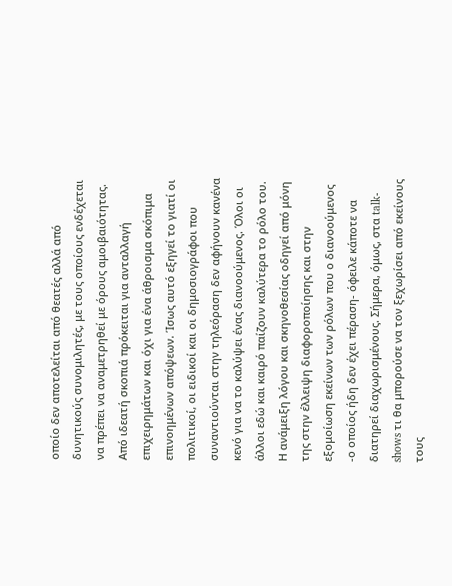οποίο δεν αποτελείται από θεατές αλλά από δυνητικούς συνομιλητές, με τους οποίους ενδέχεται να πρέπει να αναμετρηθεί με όρους αμοιβαιότητας. Από ιδεατή σκοπιά πρόκειται για ανταλλαγή επιχειρημάτων και όχι για ένα άθροισμα σκόπιμα επινοημένων απόψεων. Ίσως αυτό εξηγεί το γιατί οι πολιτικοί, οι ειδικοί και οι δημοσιογράφοι που συναντιούνται στην τηλεόραση δεν αφήνουν κανένα κενό για να το καλύψει ένας διανοούμενος. Όλοι οι άλλοι εδώ και καιρό παίζουν καλύτερα το ρόλο του.
Η ανάμειξη λόγου και σκηνοθεσίας οδηγεί από μόνη της στην έλλειψη διαφοροποίησης και στην εξομοίωση εκείνων των ρόλων που ο διανοούμενος -ο οποίος ήδη δεν έχει πέραση- όφειλε κάποτε να διατηρεί διαχωρισμένους. Σήμερα, όμως, στα talk-shows τι θα μπορούσε να τον ξεχωρίσει από εκείνους τους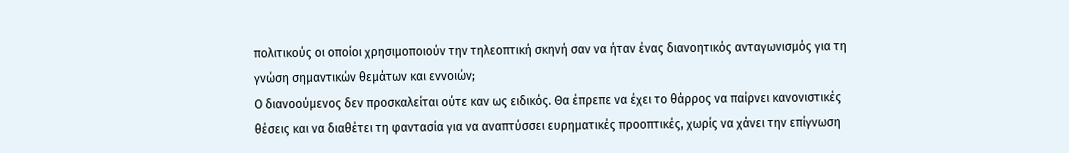πολιτικούς οι οποίοι χρησιμοποιούν την τηλεοπτική σκηνή σαν να ήταν ένας διανοητικός ανταγωνισμός για τη γνώση σημαντικών θεμάτων και εννοιών;
Ο διανοούμενος δεν προσκαλείται ούτε καν ως ειδικός. Θα έπρεπε να έχει το θάρρος να παίρνει κανονιστικές θέσεις και να διαθέτει τη φαντασία για να αναπτύσσει ευρηματικές προοπτικές, χωρίς να χάνει την επίγνωση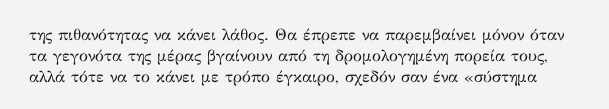της πιθανότητας να κάνει λάθος. Θα έπρεπε να παρεμβαίνει μόνον όταν τα γεγονότα της μέρας βγαίνουν από τη δρομολογημένη πορεία τους, αλλά τότε να το κάνει με τρόπο έγκαιρο, σχεδόν σαν ένα «σύστημα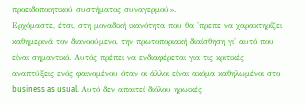προειδοποιητικού συστήματος συναγερμού».
Ερχόμαστε, έτσι, στη μοναδική ικανότητα που θα 'πρεπε να χαρακτηρίζει καθημερινά τον διανοούμενο, την πρωτοποριακή διαίσθηση γι' αυτό που είναι σημαντικό. Αυτός πρέπει να ενδιαφέρεται για τις κριτικές αναπτύξεις ενός φαινομένου όταν οι άλλοι είναι ακόμα καθηλωμένοι στο business as usual. Αυτό δεν απαιτεί διόλου ηρωικές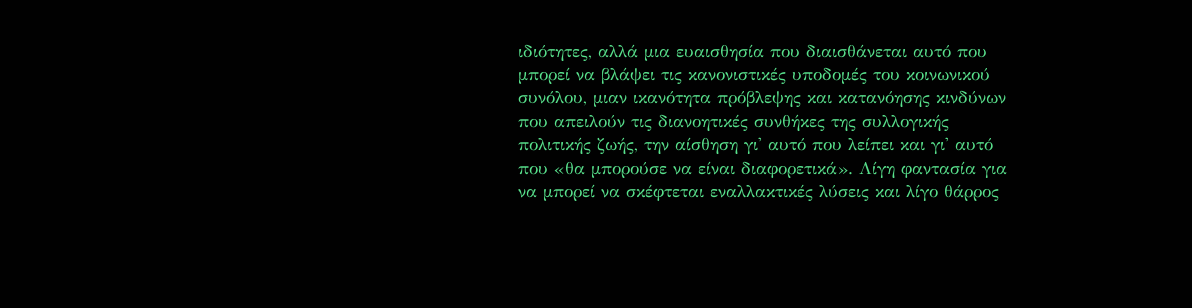ιδιότητες, αλλά μια ευαισθησία που διαισθάνεται αυτό που μπορεί να βλάψει τις κανονιστικές υποδομές του κοινωνικού συνόλου, μιαν ικανότητα πρόβλεψης και κατανόησης κινδύνων που απειλούν τις διανοητικές συνθήκες της συλλογικής πολιτικής ζωής, την αίσθηση γι' αυτό που λείπει και γι' αυτό που «θα μπορούσε να είναι διαφορετικά». Λίγη φαντασία για να μπορεί να σκέφτεται εναλλακτικές λύσεις και λίγο θάρρος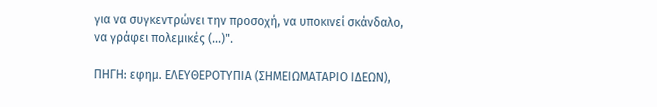για να συγκεντρώνει την προσοχή, να υποκινεί σκάνδαλο, να γράφει πολεμικές (...)".

ΠΗΓΗ: εφημ. ΕΛΕΥΘΕΡΟΤΥΠΙΑ (ΣΗΜΕΙΩΜΑΤΑΡΙΟ ΙΔΕΩΝ),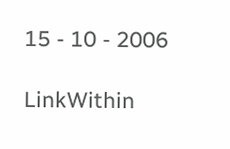15 - 10 - 2006

LinkWithin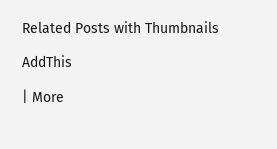Related Posts with Thumbnails

AddThis

| More